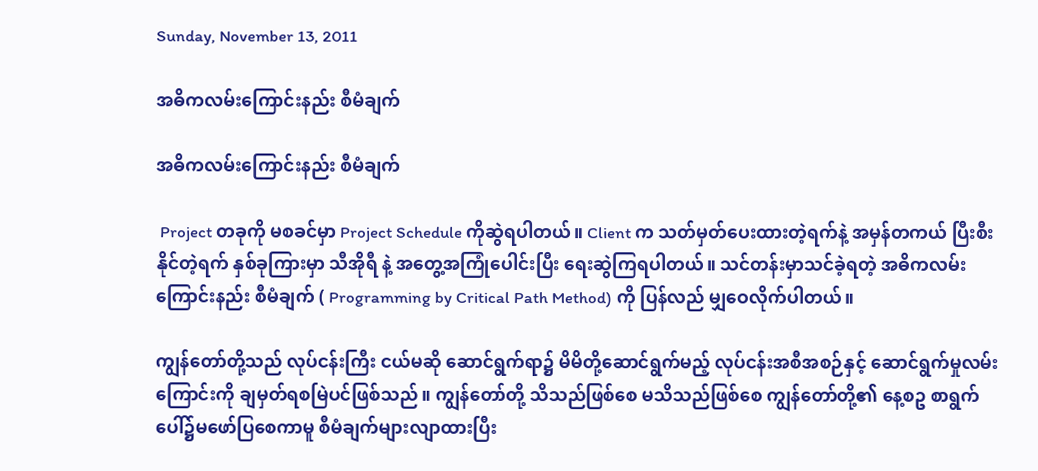Sunday, November 13, 2011

အဓိကလမ်းကြောင်းနည်း စီမံချက်

အဓိကလမ်းကြောင်းနည်း စီမံချက်

 Project တခုကို မစခင်မှာ Project Schedule ကိုဆွဲရပါတယ်။ Client က သတ်မှတ်ပေးထားတဲ့ရက်နဲ့ အမှန်တကယ် ပြီးစီးနိုင်တဲ့ရက် နှစ်ခုကြားမှာ သီအိုရီ နဲ့ အတွေ့အကြုံပေါင်းပြီး ရေးဆွဲကြရပါတယ်။ သင်တန်းမှာသင်ခဲ့ရတဲ့ အဓိကလမ်းကြောင်းနည်း စီမံချက် ( Programming by Critical Path Method) ကို ပြန်လည် မျှဝေလိုက်ပါတယ်။

ကျွန်တော်တို့သည် လုပ်ငန်းကြီး ငယ်မဆို ဆောင်ရွက်ရာ၌ မိမိတို့ဆောင်ရွက်မည့် လုပ်ငန်းအစီအစဉ်နှင့် ဆောင်ရွက်မှုလမ်းကြောင်းကို ချမှတ်ရစမြဲပင်ဖြစ်သည်။ ကျွန်တော်တို့ သိသည်ဖြစ်စေ မသိသည်ဖြစ်စေ ကျွန်တော်တို့၏ နေ့စဥ စာရွက်ပေါ်၌မဖော်ပြစေကာမူ စီမံချက်များလျာထားပြီး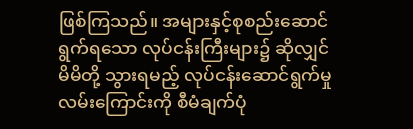ဖြစ်ကြသည်။ အများနှင့်စုစည်းဆောင်ရွက်ရသော လုပ်ငန်းကြီးများ၌ ဆိုလျှင် မိမိတို့ သွားရမည့် လုပ်ငန်းဆောင်ရွက်မှု လမ်းကြောင်းကို စီမံချက်ပုံ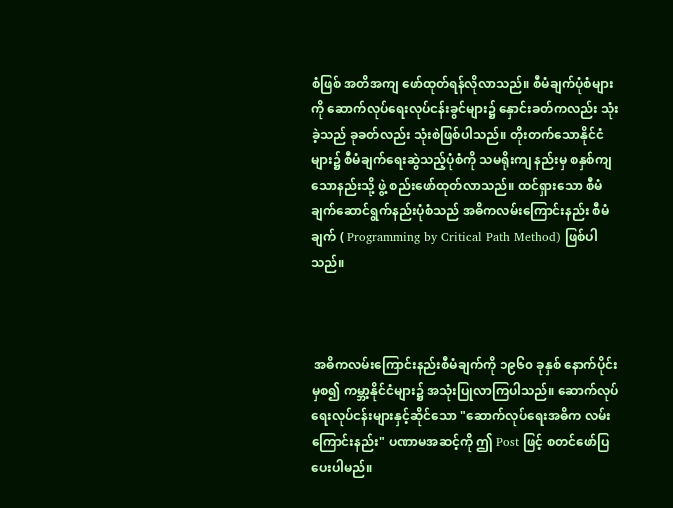စံဖြစ် အတိအကျ ဖော်ထုတ်ရန်လိုလာသည်။ စီမံချက်ပုံစံများကို ဆောက်လုပ်ရေးလုပ်ငန်းခွင်များ၌ နှောင်းခတ်ကလည်း သုံးခဲ့သည် ခုခတ်လည်း သုံးစဲဖြစ်ပါသည်။ တိုးတက်သောနိုင်ငံများ၌ စီမံချက်ရေးဆွဲသည့်ပုံစံကို သမရိုးကျ နည်းမှ စနှစ်ကျသောနည်းသို့ ဖွဲ့ စည်းဖော်ထုတ်လာသည်။ ထင်ရှားသော စီမံချက်ဆောင်ရွက်နည်းပုံစံသည် အဓိကလမ်းကြောင်းနည်း စီမံချက် ( Programming by Critical Path Method) ဖြစ်ပါသည်။



 အဓိကလမ်းကြောင်းနည်းစီမံချက်ကို ၁၉၆၀ ခုနှစ် နောက်ပိုင်းမှစ၍ ကမ္ဘာ့နိုင်ငံများ၌ အသုံးပြုလာကြပါသည်။ ဆောက်လုပ်ရေးလုပ်ငန်းများနှင့်ဆိုင်သော "ဆောက်လုပ်ရေးအဓိက လမ်းကြောင်းနည်း" ပဏာမအဆင့်ကို ဤ Post ဖြင့် စတင်ဖော်ပြပေးပါမည်။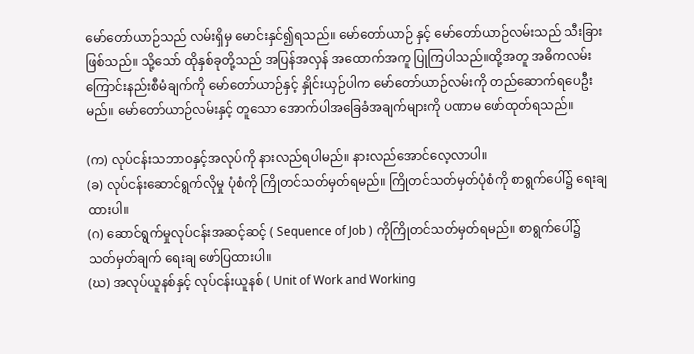မော်တော်ယာဉ်သည် လမ်းရှိမှ မောင်းနှင်၍ရသည်။ မော်တော်ယာဉ် နှင့် မော်တော်ယာဉ်လမ်းသည် သီးခြားဖြစ်သည်။ သို့သော် ထိုနှစ်ခုတို့သည် အပြန်အလှန် အထောက်အကူ ပြုကြပါသည်။ထို့အတူ အဓိကလမ်းကြောင်းနည်းစီမံချက်ကို မော်တော်ယာဉ်နှင့် နှိုင်းယှဉ်ပါက မော်တော်ယာဉ်လမ်းကို တည်ဆောက်ရပေဦးမည်။ မော်တော်ယာဉ်လမ်းနှင့် တူသော အောက်ပါအခြေခံအချက်များကို ပဏာမ ဖော်ထုတ်ရသည်။

(က) လုပ်ငန်းသဘာဝနှင့်အလုပ်ကို နားလည်ရပါမည်။ နားလည်အောင်လေ့လာပါ။
(ခ) လုပ်ငန်းဆောင်ရွက်လိုမှု ပုံစံကို ကြိုတင်သတ်မှတ်ရမည်။ ကြိုတင်သတ်မှတ်ပုံစံကို စာရွက်ပေါ်၌ ရေးချထားပါ။
(ဂ) ဆောင်ရွက်မှုလုပ်ငန်းအဆင့်ဆင့် ( Sequence of Job ) ကိုကြိုတင်သတ်မှတ်ရမည်။ စာရွက်ပေါ်၌ သတ်မှတ်ချက် ရေးချ ဖော်ပြထားပါ။
(ဃ) အလုပ်ယူနစ်နှင့် လုပ်ငန်းယူနစ် ( Unit of Work and Working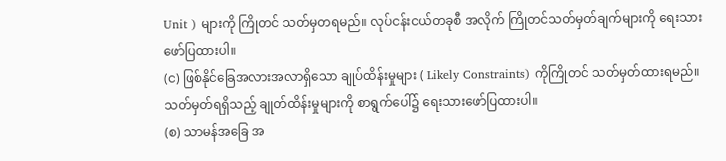Unit ) များကို ကြိုတင် သတ်မှတရမည်။ လုပ်ငန်းငယ်တခုစီ အလိုက် ကြိုတင်သတ်မှတ်ချက်များကို ရေးသားဖော်ပြထားပါ။
(င) ဖြစ်နိုင်ခြေအလားအလာရှိသော ချုပ်ထိန်းမှုများ ( Likely Constraints) ကိုကြိုတင် သတ်မှတ်ထားရမည်။ သတ်မှတ်ရရှိသည့် ချုတ်ထိန်းမှုများကို စာရွက်ပေါ်၌ ရေးသားဖော်ပြထားပါ။
(စ) သာမန်အခြေ အ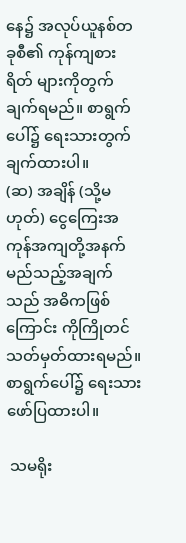နေ၌ အလုပ်ယူနစ်တခုစီ၏ ကုန်ကျစားရိတ် များကိုတွက်ချက်ရမည်။ စာရွက်ပေါ်၌ ရေးသားတွက်ချက်ထားပါ။
(ဆ) အချိန် (သို့မဟုတ်) ငွေကြေးအကုန်အကျတို့အနက် မည်သည့်အချက်သည် အဓိကဖြစ်ကြောင်း ကိုကြိုတင်သတ်မှတ်ထားရမည်။ စာရွက်ပေါ်၌ ရေးသားဖော်ပြထားပါ။

 သမရိုး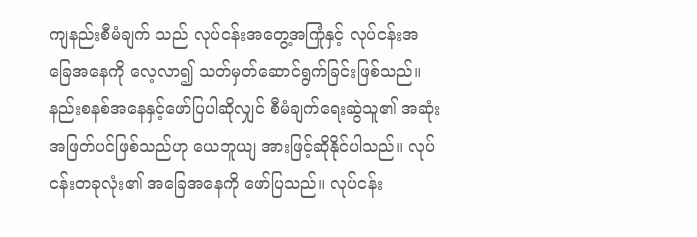ကျနည်းစီမံချက် သည် လုပ်ငန်းအတွေ့အကြုံနှင့် လုပ်ငန်းအခြေအနေကို လေ့လာ၍ သတ်မှတ်ဆောင်ရွက်ခြင်းဖြစ်သည်။ နည်းစနစ်အနေနှင့်ဖော်ပြပါဆိုလျှင် စီမံချက်ရေးဆွဲသူ၏ အဆုံးအဖြတ်ပင်ဖြစ်သည်ဟု ယေဘူယျ အားဖြင့်ဆိုနိုင်ပါသည်။ လုပ်ငန်းတခုလုံး၏ အခြေအနေကို ဖော်ပြသည်။ လုပ်ငန်း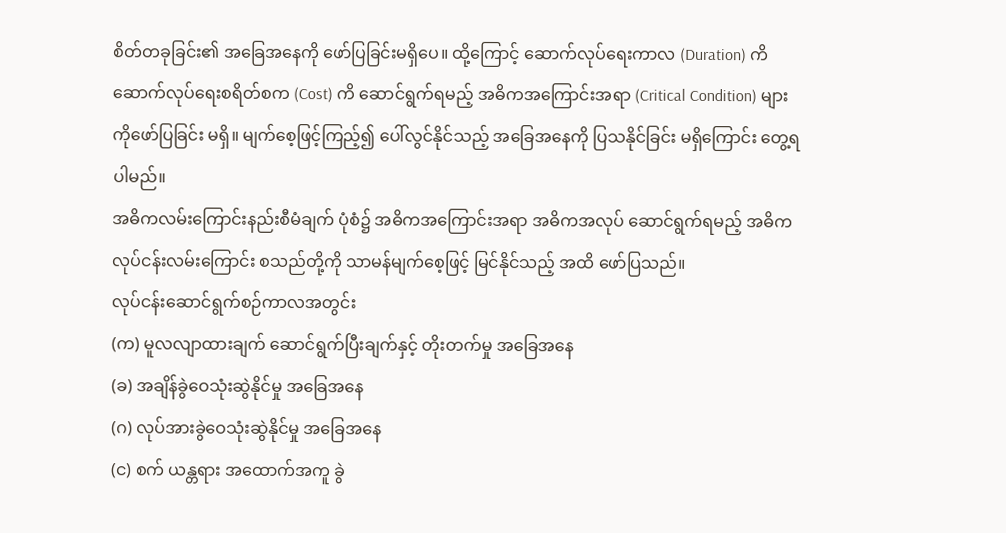စိတ်တခုခြင်း၏ အခြေအနေကို ဖော်ပြခြင်းမရှိပေ။ ထို့ကြောင့် ဆောက်လုပ်ရေးကာလ (Duration) ကိ ဆောက်လုပ်ရေးစရိတ်စက (Cost) ကိ ဆောင်ရွက်ရမည့် အဓိကအကြောင်းအရာ (Critical Condition) များကိုဖော်ပြခြင်း မရှိ။ မျက်စေ့ဖြင့်ကြည့်၍ ပေါ်လွင်နိုင်သည့် အခြေအနေကို ပြသနိုင်ခြင်း မရှိကြောင်း တွေ့ရပါမည်။
အဓိကလမ်းကြောင်းနည်းစီမံချက် ပုံစံ၌ အဓိကအကြောင်းအရာ အဓိကအလုပ် ဆောင်ရွက်ရမည့် အဓိကလုပ်ငန်းလမ်းကြောင်း စသည်တို့ကို သာမန်မျက်စေ့ဖြင့် မြင်နိုင်သည့် အထိ ဖော်ပြသည်။
လုပ်ငန်းဆောင်ရွက်စဉ်ကာလအတွင်း
(က) မူလလျာထားချက် ဆောင်ရွက်ပြီးချက်နှင့် တိုးတက်မှု အခြေအနေ
(ခ) အချိန်ခွဲဝေသုံးဆွဲနိုင်မှု အခြေအနေ
(ဂ) လုပ်အားခွဲဝေသုံးဆွဲနိုင်မှု အခြေအနေ
(င) စက် ယန္တရား အထောက်အကူ ခွဲ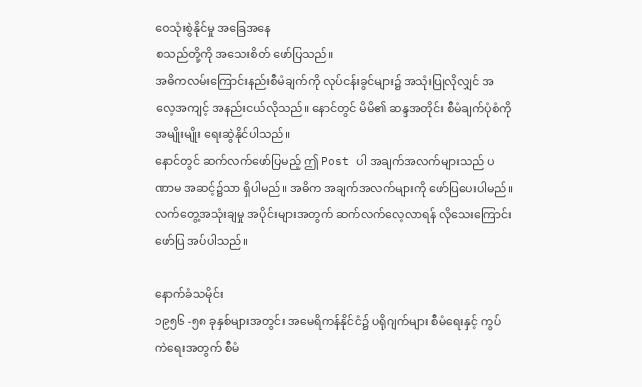ဝေသုံးစွဲနိုင်မှု အခြေအနေ
စသည်တို့ကို အသေးစိတ် ဖော်ပြသည်။
အဓိကလမ်းကြောင်းနည်းစီမံချက်ကို လုပ်ငန်းခွင်များ၌ အသုံးပြုလိုလျှင် အလေ့အကျင့် အနည်းငယ်လိုသည်။ နောင်တွင် မိမိ၏ ဆန္ဒအတိုင်း စီမံချက်ပုံစံကို အမျိုးမျိုး ရေးဆွဲနိုင်ပါသည်။
နောင်တွင် ဆက်လက်ဖော်ပြမည့် ဤ Post ပါ အချက်အလက်များသည် ပဏာမ အဆင့်၌သာ ရှိပါမည်။ အဓိက အချက်အလက်များကို ဖော်ပြပေးပါမည်။ လက်တွေ့အသုံးချမှု အပိုင်းများအတွက် ဆက်လက်လေ့လာရန် လိုသေးကြောင်း ဖော်ပြ အပ်ပါသည်။

နောက်ခံသမိုင်း
၁၉၅၆ -၅၈ ခုနှစ်များအတွင်း အမေရိကန်နိုင်ငံ၌ ပရိုဂျက်များ စီမံရေးနှင့် ကွပ်ကဲရေးအတွက် စီမံ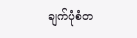ချက်ပုံစံတ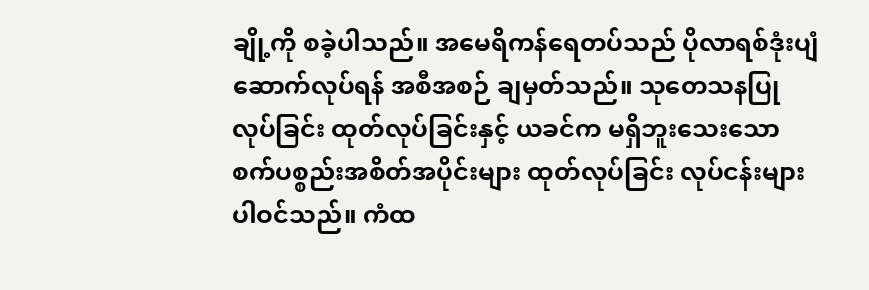ချို့ကို စခဲ့ပါသည်။ အမေရိကန်ရေတပ်သည် ပိုလာရစ်ဒုံးပျံ ဆောက်လုပ်ရန် အစီအစဉ် ချမှတ်သည်။ သုတေသနပြုလုပ်ခြင်း ထုတ်လုပ်ခြင်းနှင့် ယခင်က မရှိဘူးသေးသော စက်ပစ္စည်းအစိတ်အပိုင်းများ ထုတ်လုပ်ခြင်း လုပ်ငန်းများ ပါဝင်သည်။ ကံထ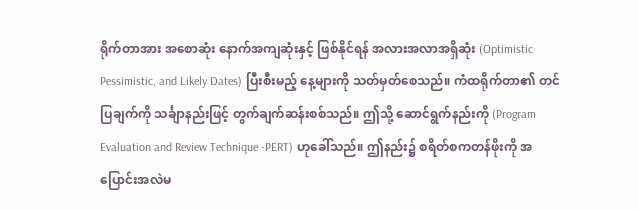ရိုက်တာအား အစောဆုံး နောက်အကျဆုံးနှင့် ဖြစ်နိုင်ရန် အလားအလာအရှိဆုံး (Optimistic Pessimistic, and Likely Dates) ပြီးစီးမည့် နေ့များကို သတ်မှတ်စေသည်။ ကံထရိုက်တာ၏ တင်ပြချက်ကို သင်္ချာနည်းဖြင့် တွက်ချက်ဆန်းစစ်သည်။ ဤသို့ ဆောင်ရွက်နည်းကို (Program Evaluation and Review Technique -PERT) ဟုခေါ်သည်။ ဤနည်း၌ စရိတ်စကတန်ဖိုးကို အပြောင်းအလဲမ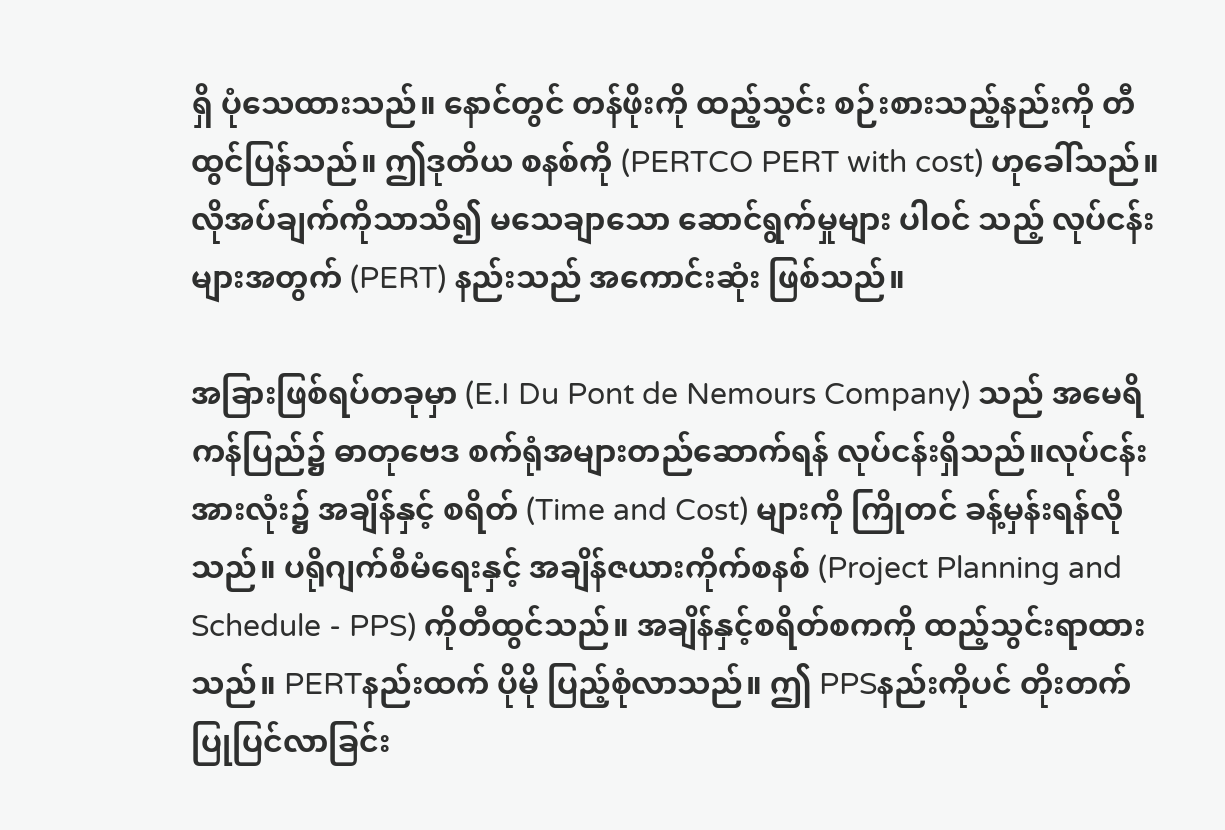ရှိ ပုံသေထားသည်။ နောင်တွင် တန်ဖိုးကို ထည့်သွင်း စဉ်းစားသည့်နည်းကို တီထွင်ပြန်သည်။ ဤဒုတိယ စနစ်ကို (PERTCO PERT with cost) ဟုခေါ်သည်။ လိုအပ်ချက်ကိုသာသိ၍ မသေချာသော ဆောင်ရွက်မှုများ ပါဝင် သည့် လုပ်ငန်းများအတွက် (PERT) နည်းသည် အကောင်းဆုံး ဖြစ်သည်။

အခြားဖြစ်ရပ်တခုမှာ (E.I Du Pont de Nemours Company) သည် အမေရိကန်ပြည်၌ ဓာတုဗေဒ စက်ရုံအများတည်ဆောက်ရန် လုပ်ငန်းရှိသည်။လုပ်ငန်းအားလုံး၌ အချိန်နှင့် စရိတ် (Time and Cost) များကို ကြိုတင် ခန့်မှန်းရန်လိုသည်။ ပရိုဂျက်စီမံရေးနှင့် အချိန်ဇယားကိုက်စနစ် (Project Planning and Schedule - PPS) ကိုတီထွင်သည်။ အချိန်နှင့်စရိတ်စကကို ထည့်သွင်းရာထားသည်။ PERTနည်းထက် ပိုမို ပြည့်စုံလာသည်။ ဤ PPSနည်းကိုပင် တိုးတက် ပြုပြင်လာခြင်း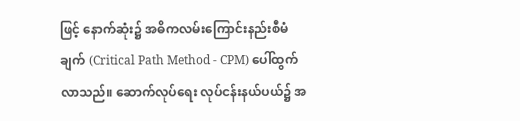ဖြင့် နောက်ဆုံး၌ အဓိကလမ်းကြောင်းနည်းစီမံချက် (Critical Path Method - CPM) ပေါ်ထွက်လာသည်။ ဆောက်လုပ်ရေး လုပ်ငန်းနယ်ပယ်၌ အ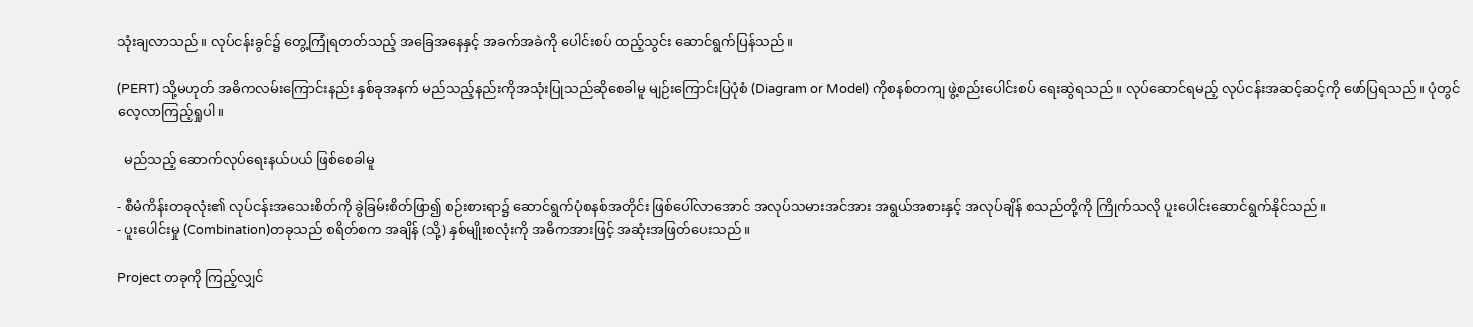သုံးချလာသည်။ လုပ်ငန်းခွင်၌ တွေ့ကြုံရတတ်သည့် အခြေအနေနှင့် အခက်အခဲကို ပေါင်းစပ် ထည့်သွင်း ဆောင်ရွက်ပြန်သည်။

(PERT) သို့မဟုတ် အဓိကလမ်းကြောင်းနည်း နှစ်ခုအနက် မည်သည့်နည်းကိုအသုံးပြုသည်ဆိုစေခါမူ မျဉ်းကြောင်းပြပုံစံ (Diagram or Model) ကိုစနစ်တကျ ဖွဲ့စည်းပေါင်းစပ် ရေးဆွဲရသည်။ လုပ်ဆောင်ရမည့် လုပ်ငန်းအဆင့်ဆင့်ကို ဖော်ပြရသည်။ ပုံတွင် လေ့လာကြည့်ရှုပါ။

  မည်သည့် ဆောက်လုပ်ရေးနယ်ပယ် ဖြစ်စေခါမူ

- စီမံကိန်းတခုလုံး၏ လုပ်ငန်းအသေးစိတ်ကို ခွဲခြမ်းစိတ်ဖြာ၍ စဉ်းစားရာ၌ ဆောင်ရွက်ပုံစနစ်အတိုင်း ဖြစ်ပေါ်လာအောင် အလုပ်သမားအင်အား အရွယ်အစားနှင့် အလုပ်ချိန် စသည်တို့ကို ကြိုက်သလို ပူးပေါင်းဆောင်ရွက်နိုင်သည်။
- ပူးပေါင်းမှု (Combination)တခုသည် စရိတ်စက အချိန် (သို့) နှစ်မျိုးစလုံးကို အဓိကအားဖြင့် အဆုံးအဖြတ်ပေးသည်။

Project တခုကို ကြည့်လျှင်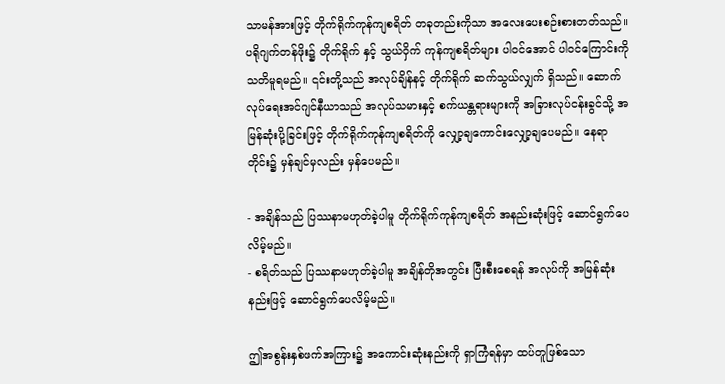သာမန်အားဖြင့် တိုက်ရိုက်ကုန်ကျစရိတ် တခုတည်းကိုသာ အလေးပေးစဉ်းစားတတ်သည်။ ပရိုဂျက်တန်ဖိုး၌ တိုက်ရိုက် နှင့် သွယ်ဝှိက် ကုန်ကျစရိတ်များ ပါဝင်အောင် ပါဝင်ကြောင်းကို သတိမူရမည်။ ၎င်းတို့သည် အလုပ်ချိန်နင့် တိုက်ရိုက် ဆက်သွယ်လျှက် ရှိသည်။ ဆောက်လုပ်ရေးအင်ဂျင်နီယာသည် အလုပ်သမားနှင့် စက်ယန္တရားများကို အခြားလုပ်ငန်းခွင်သို့ အမြန်ဆုံးပို့ခြင်းဖြင့် တိုက်ရိုက်ကုန်ကျစရိတ်ကို လျှော့ချကောင်းလျှော့ချပေမည်။ နေရာတိုင်း၌ မှန်ချင်မှလည်း မှန်ပေမည်။

- အချိန်သည် ပြဿနာမဟုတ်ခဲ့ပါမူ တိုက်ရိုက်ကုန်ကျစရိတ် အနည်းဆုံးဖြင့် ဆောင်ရွက်ပေလိမ့်မည်။
- စရိတ်သည် ပြဿနာမဟုတ်ခဲ့ပါမူ အချိန်တိုအတွင်း ပြီးစီးစေရန် အလုပ်ကို အမြန်ဆုံးနည်းဖြင့် ဆောင်ရွက်ပေလိမ့်မည်။

ဤအစွန်းနှစ်ဖက်အကြား၌ အကောင်းဆုံးနည်းကို ရှာကြံရန်မှာ ထပ်တူဖြစ်သော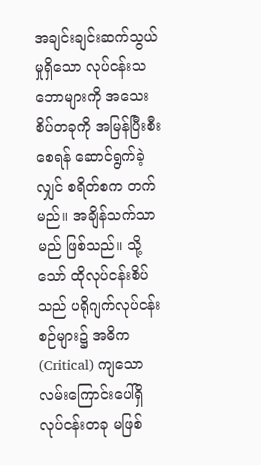အချင်းချင်းဆက်သွယ်မှုရှိသော လုပ်ငန်းသဘောများကို အသေးစိပ်တခုကို အမြန်ပြီးစီးစေရန် ဆောင်ရွက်ခဲ့လျှင် စရိတ်စက တက်မည်။ အချိန်သက်သာမည် ဖြစ်သည်။ သို့သော် ထိုလုပ်ငန်းစိပ်သည် ပရိုဂျက်လုပ်ငန်းစဉ်များ၌ အဓိက (Critical) ကျသောလမ်းကြောင်းပေါ်ရှိ လုပ်ငန်းတခု မဖြစ်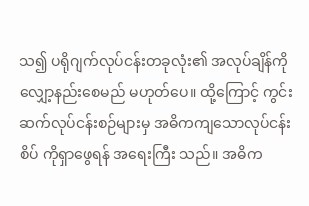သ၍ ပရိုဂျက်လုပ်ငန်းတခုလုံး၏ အလုပ်ချိန်ကို လျှော့နည်းစေမည် မဟုတ်ပေ။ ထို့ကြောင့် ကွင်းဆက်လုပ်ငန်းစဉ်များမှ အဓိကကျသောလုပ်ငန်းစိပ် ကိုရှာဖွေရန် အရေးကြီး သည်။ အဓိက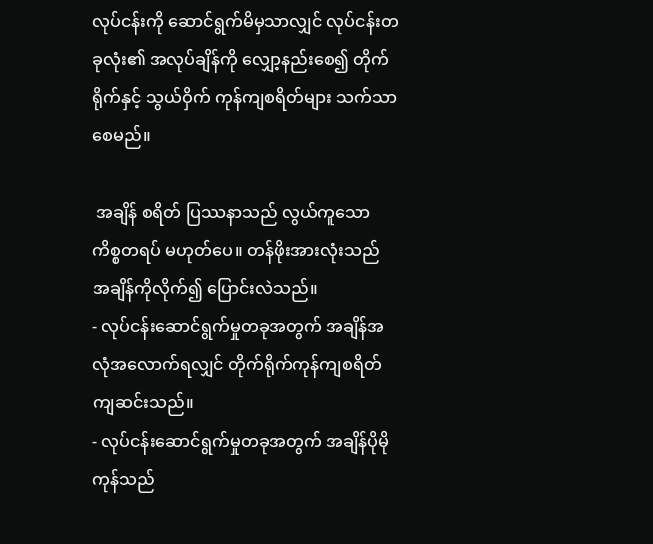လုပ်ငန်းကို ဆောင်ရွက်မိမှသာလျှင် လုပ်ငန်းတခုလုံး၏ အလုပ်ချိန်ကို လျှော့နည်းစေ၍ တိုက်ရိုက်နှင့် သွယ်ဝှိက် ကုန်ကျစရိတ်များ သက်သာစေမည်။

 အချိန် စရိတ် ပြဿနာသည် လွယ်ကူသော ကိစ္စတရပ် မဟုတ်ပေ။ တန်ဖိုးအားလုံးသည် အချိန်ကိုလိုက်၍ ပြောင်းလဲသည်။
- လုပ်ငန်းဆောင်ရွက်မှုတခုအတွက် အချိန်အလုံအလောက်ရလျှင် တိုက်ရိုက်ကုန်ကျစရိတ် ကျဆင်းသည်။
- လုပ်ငန်းဆောင်ရွက်မှုတခုအတွက် အချိန်ပိုမိုကုန်သည်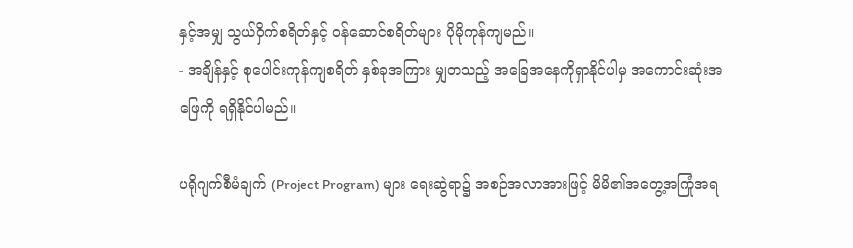နှင့်အမျှ သွယ်ဝှိက်စရိတ်နှင့် ဝန်ဆောင်စရိတ်များ ပိုမိုကုန်ကျမည်။
- အချိန်နှင့် စုပေါင်းကုန်ကျစရိတ် နှစ်ခုအကြား မျှတသည့် အခြေအနေကိုရှာနိုင်ပါမှ အကောင်းဆုံးအဖြေကို ရရှိနိုင်ပါမည်။

ပရိုဂျက်စီမံချက် (Project Program) များ ရေးဆွဲရာ၌ အစဉ်အလာအားဖြင့် မိမိ၏အတွေ့အကြုံအရ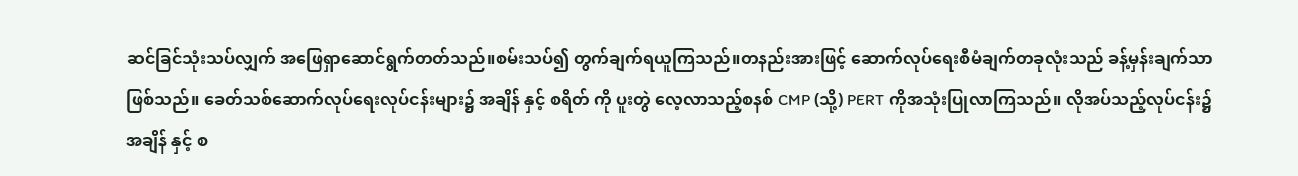ဆင်ခြင်သုံးသပ်လျှက် အဖြေရှာဆောင်ရွက်တတ်သည်။စမ်းသပ်၍ တွက်ချက်ရယူကြသည်။တနည်းအားဖြင့် ဆောက်လုပ်ရေးစီမံချက်တခုလုံးသည် ခန့်မှန်းချက်သာဖြစ်သည်။ ခေတ်သစ်ဆောက်လုပ်ရေးလုပ်ငန်းများ၌ အချိန် နှင့် စရိတ် ကို ပူးတွဲ လေ့လာသည့်စနစ် CMP (သို့) PERT ကိုအသုံးပြုလာကြသည်။ လိုအပ်သည့်လုပ်ငန်း၌ အချိန် နှင့် စ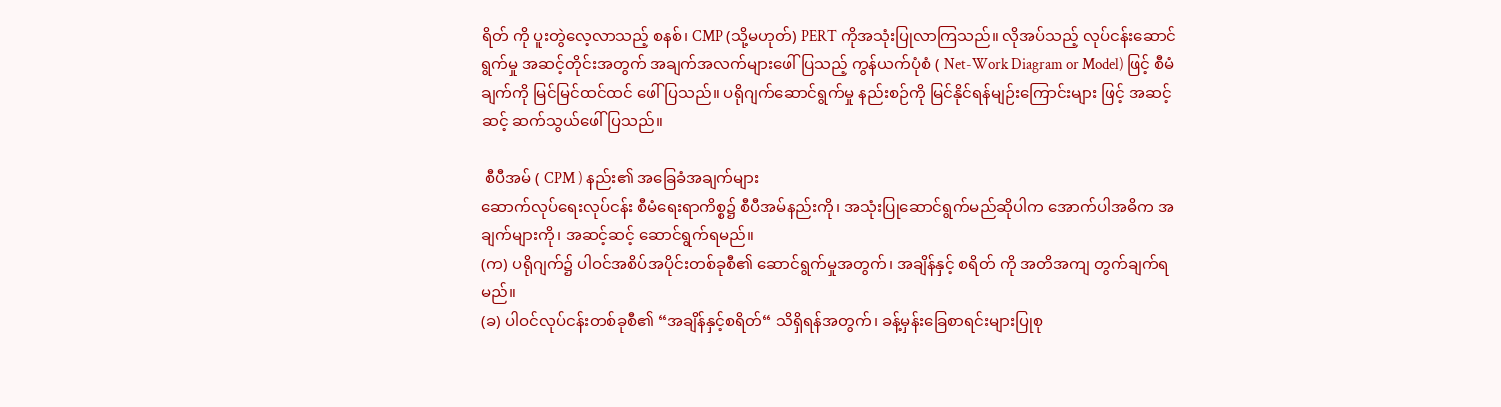ရိတ် ကို ပူးတွဲလေ့လာသည့် စနစ်၊ CMP (သို့မဟုတ်) PERT ကိုအသုံးပြုလာကြသည်။ လိုအပ်သည့် လုပ်ငန်းဆောင်ရွက်မှု အဆင့်တိုင်းအတွက် အချက်အလက်များဖေါ်ပြသည့် ကွန်ယက်ပုံစံ ( Net-Work Diagram or Model) ဖြင့် စီမံချက်ကို မြင်မြင်ထင်ထင် ဖေါ်ပြသည်။ ပရိုဂျက်ဆောင်ရွက်မှု နည်းစဉ်ကို မြင်နိုင်ရန်မျဉ်းကြောင်းများ ဖြင့် အဆင့်ဆင့် ဆက်သွယ်ဖေါ်ပြသည်။

 စီပီအမ် ( CPM ) နည်း၏ အခြေခံအချက်များ
ဆောက်လုပ်ရေးလုပ်ငန်း စီမံရေးရာကိစ္စ၌ စီပီအမ်နည်းကို၊ အသုံးပြုဆောင်ရွက်မည်ဆိုပါက အောက်ပါအဓိက အချက်များကို၊ အဆင့်ဆင့် ဆောင်ရွက်ရမည်။
(က) ပရိုဂျက်၌ ပါဝင်အစိပ်အပိုင်းတစ်ခုစီ၏ ဆောင်ရွက်မှုအတွက်၊ အချိန်နှင့် စရိတ် ကို အတိအကျ တွက်ချက်ရမည်။
(ခ) ပါဝင်လုပ်ငန်းတစ်ခုစီ၏ “အချိန်နှင့်စရိတ်“ သိရှိရန်အတွက်၊ ခန့်မှန်းခြေစာရင်းများပြုစု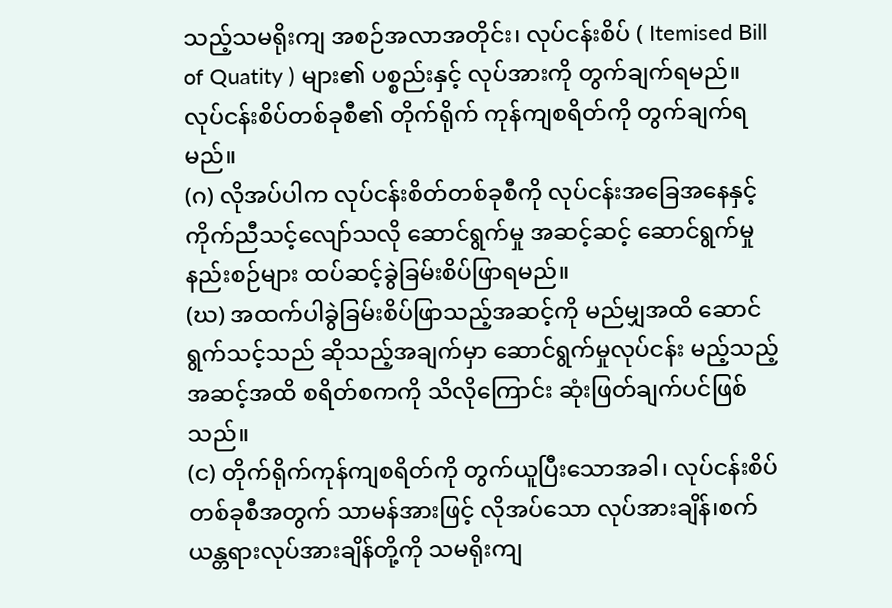သည့်သမရိုးကျ အစဉ်အလာအတိုင်း၊ လုပ်ငန်းစိပ် ( Itemised Bill of Quatity ) များ၏ ပစ္စည်းနှင့် လုပ်အားကို တွက်ချက်ရမည်။ လုပ်ငန်းစိပ်တစ်ခုစီ၏ တိုက်ရိုက် ကုန်ကျစရိတ်ကို တွက်ချက်ရမည်။
(ဂ) လိုအပ်ပါက လုပ်ငန်းစိတ်တစ်ခုစီကို လုပ်ငန်းအခြေအနေနှင့် ကိုက်ညီသင့်လျော်သလို ဆောင်ရွက်မှု အဆင့်ဆင့် ဆောင်ရွက်မှုနည်းစဉ်များ ထပ်ဆင့်ခွဲခြမ်းစိပ်ဖြာရမည်။
(ဃ) အထက်ပါခွဲခြမ်းစိပ်ဖြာသည့်အဆင့်ကို မည်မျှအထိ ဆောင်ရွက်သင့်သည် ဆိုသည့်အချက်မှာ ဆောင်ရွက်မှုလုပ်ငန်း မည့်သည့် အဆင့်အထိ စရိတ်စကကို သိလိုကြောင်း ဆုံးဖြတ်ချက်ပင်ဖြစ်သည်။
(င) တိုက်ရိုက်ကုန်ကျစရိတ်ကို တွက်ယူပြီးသောအခါ၊ လုပ်ငန်းစိပ်တစ်ခုစီအတွက် သာမန်အားဖြင့် လိုအပ်သော လုပ်အားချိန်၊စက်ယန္တရားလုပ်အားချိန်တို့ကို သမရိုးကျ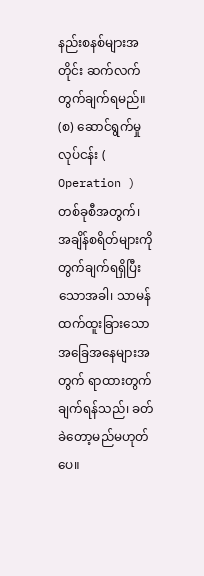နည်းစနစ်များအတိုင်း ဆက်လက်တွက်ချက်ရမည်။
(စ) ဆောင်ရွက်မှုလုပ်ငန်း ( Operation ) တစ်ခုစီအတွက်၊ အချိန်စရိတ်များကို တွက်ချက်ရရှိပြီးသောအခါ၊ သာမန်ထက်ထူးခြားသော အခြေအနေများအတွက် ရာထားတွက်ချက်ရန်သည်၊ ခတ်ခဲတော့မည်မဟုတ်ပေ။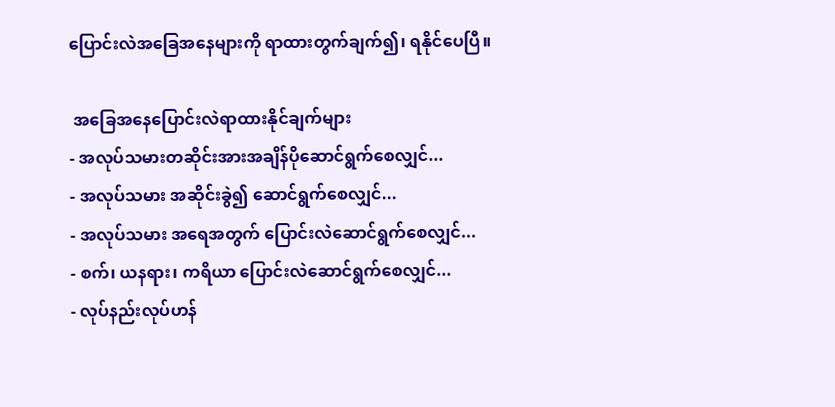ပြောင်းလဲအခြေအနေများကို ရာထားတွက်ချက်၍၊ ရနိုင်ပေပြီ။

 အခြေအနေပြောင်းလဲရာထားနိုင်ချက်များ
- အလုပ်သမားတဆိုင်းအားအချိန်ပိုဆောင်ရွက်စေလျှင်...
- အလုပ်သမား အဆိုင်းခွဲ၍ ဆောင်ရွက်စေလျှင်...
- အလုပ်သမား အရေအတွက် ပြောင်းလဲဆောင်ရွက်စေလျှင်...
- စက်၊ ယနရား၊ ကရိယာ ပြောင်းလဲဆောင်ရွက်စေလျှင်...
- လုပ်နည်းလုပ်ဟန်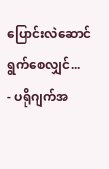ပြောင်းလဲဆောင်ရွက်စေလျှင်...
- ပရိုဂျက်အ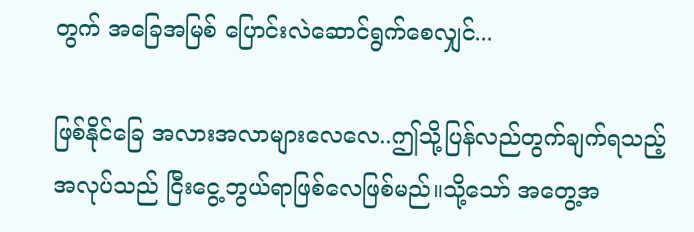တွက် အခြေအမြစ် ပြောင်းလဲဆောင်ရွက်စေလျှင်...

ဖြစ်နိုင်ခြေ အလားအလာများလေလေ..ဤသို့ပြန်လည်တွက်ချက်ရသည့်အလုပ်သည် ငြီးငွေ့ဘွယ်ရာဖြစ်လေဖြစ်မည်။သို့သော် အတွေ့အ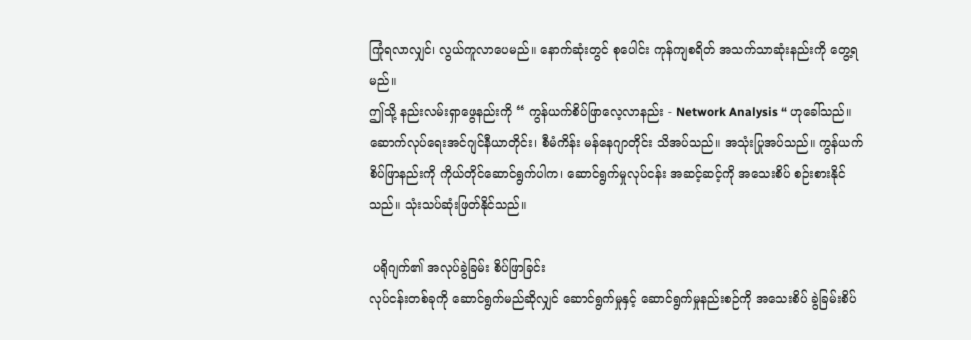ကြုံရလာလျှင်၊ လွယ်ကူလာပေမည်။ နောက်ဆုံးတွင် စုပေါင်း ကုန်ကျစရိတ် အသက်သာဆုံးနည်းကို တွေ့ရမည်။
ဤသို့ နည်းလမ်းရှာဖွေနည်းကို “ ကွန်ယက်စိပ်ဖြာလေ့လာနည်း - Network Analysis “ ဟုခေါ်သည်။ ဆောက်လုပ်ရေးအင်ဂျင်နီယာတိုင်း၊ စီမံကိန်း မန်နေဂျာတိုင်း သိအပ်သည်။ အသုံးပြုအပ်သည်။ ကွန်ယက်စိပ်ဖြာနည်းကို ကိုယ်တိုင်ဆောင်ရွက်ပါက၊ ဆောင်ရွက်မှုလုပ်ငန်း အဆင့်ဆင့်ကို အသေးစိပ် စဉ်းစားနိုင်သည်။ သုံးသပ်ဆုံးဖြတ်နိုင်သည်။

 ပရိုဂျက်၏ အလုပ်ခွဲခြမ်း စိပ်ဖြာခြင်း
လုပ်ငန်းတစ်ခုကို ဆောင်ရွက်မည်ဆိုလျှင် ဆောင်ရွက်မှုနှင့် ဆောင်ရွက်မှုနည်းစဉ်ကို အသေးစိပ် ခွဲခြမ်းစိပ်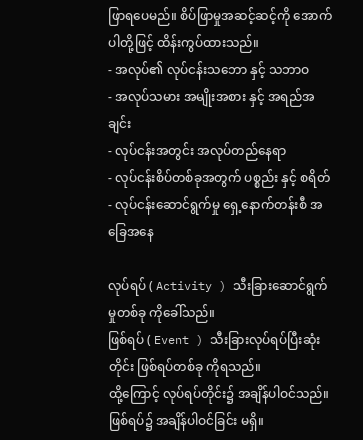ဖြာရပေမည်။ စိပ်ဖြာမှုအဆင့်ဆင့်ကို အောက်ပါတို့ဖြင့် ထိန်းကွပ်ထားသည်။
- အလုပ်၏ လုပ်ငန်းသဘော နှင့် သဘာဝ
- အလုပ်သမား အမျိုးအစား နှင့် အရည်အချင်း
- လုပ်ငန်းအတွင်း အလုပ်တည်နေရာ
- လုပ်ငန်းစိပ်တစ်ခုအတွက် ပစ္စည်း နှင့် စရိတ်
- လုပ်ငန်းဆောင်ရွက်မှု ရှေ့နောက်တန်းစီ အခြေအနေ

လုပ်ရပ် ( Activity ) သီးခြားဆောင်ရွက်မှုတစ်ခု ကိုခေါ်သည်။
ဖြစ်ရပ် ( Event ) သီးခြားလုပ်ရပ်ပြီးဆုံးတိုင်း ဖြစ်ရပ်တစ်ခု ကိုရသည်။
ထို့ကြောင့် လုပ်ရပ်တိုင်း၌ အချိန်ပါဝင်သည်။ ဖြစ်ရပ်၌ အချိန်ပါဝင်ခြင်း မရှိ။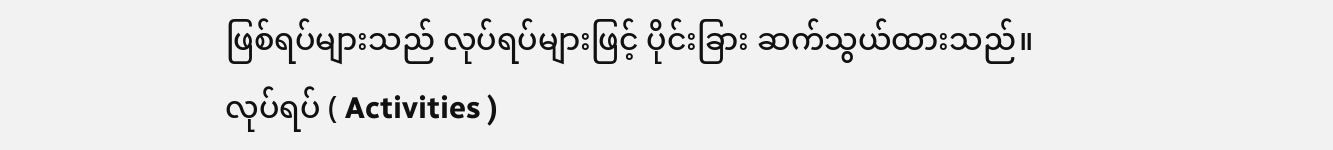ဖြစ်ရပ်များသည် လုပ်ရပ်များဖြင့် ပိုင်းခြား ဆက်သွယ်ထားသည်။
လုပ်ရပ် ( Activities )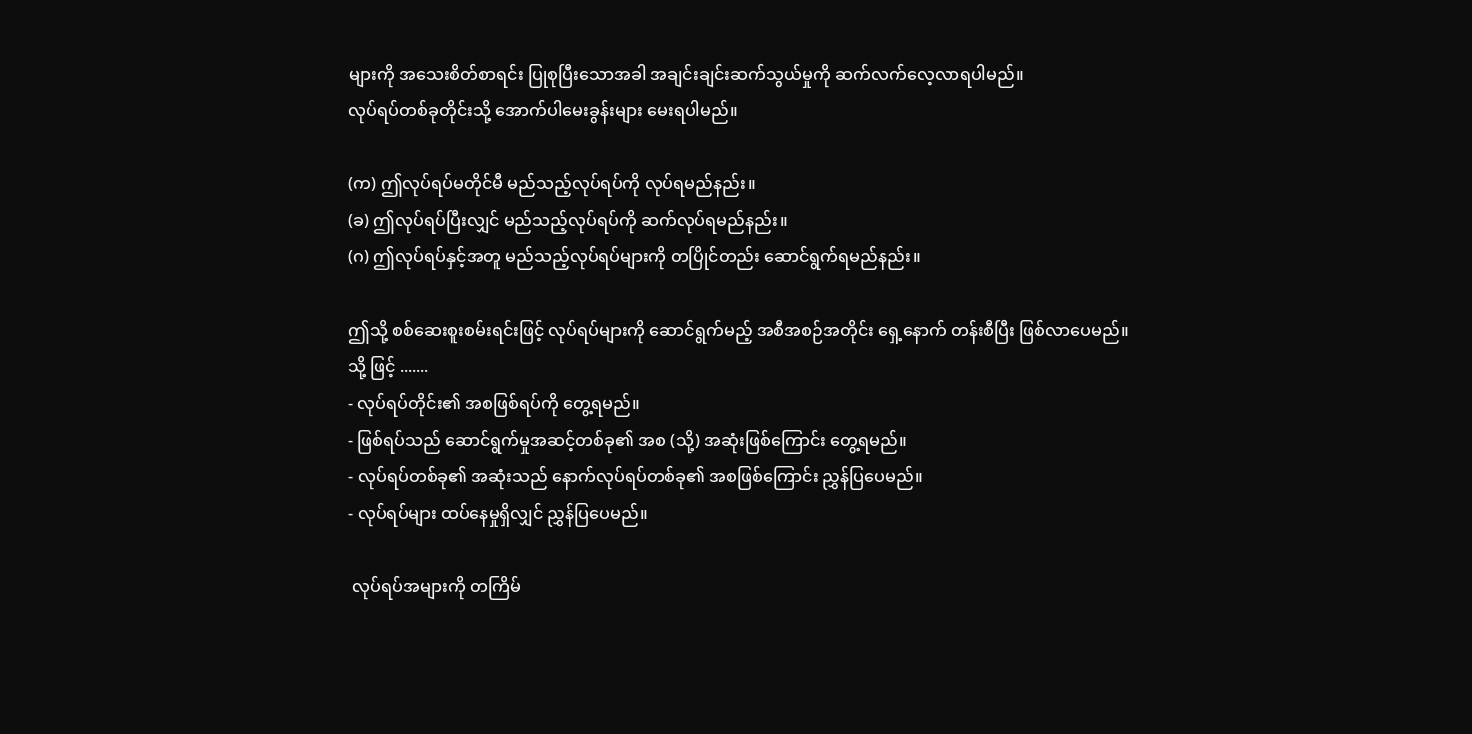များကို အသေးစိတ်စာရင်း ပြုစုပြီးသောအခါ အချင်းချင်းဆက်သွယ်မှုကို ဆက်လက်လေ့လာရပါမည်။
လုပ်ရပ်တစ်ခုတိုင်းသို့ အောက်ပါမေးခွန်းများ မေးရပါမည်။

(က) ဤလုပ်ရပ်မတိုင်မီ မည်သည့်လုပ်ရပ်ကို လုပ်ရမည်နည်း။
(ခ) ဤလုပ်ရပ်ပြီးလျှင် မည်သည့်လုပ်ရပ်ကို ဆက်လုပ်ရမည်နည်း။
(ဂ) ဤလုပ်ရပ်နှင့်အတူ မည်သည့်လုပ်ရပ်များကို တပြိုင်တည်း ဆောင်ရွက်ရမည်နည်း။

ဤသို့ စစ်ဆေးစူးစမ်းရင်းဖြင့် လုပ်ရပ်များကို ဆောင်ရွက်မည့် အစီအစဉ်အတိုင်း ရှေ့နောက် တန်းစီပြီး ဖြစ်လာပေမည်။
သို့ ဖြင့် .......
- လုပ်ရပ်တိုင်း၏ အစဖြစ်ရပ်ကို တွေ့ရမည်။
- ဖြစ်ရပ်သည် ဆောင်ရွက်မှုအဆင့်တစ်ခု၏ အစ (သို့) အဆုံးဖြစ်ကြောင်း တွေ့ရမည်။
- လုပ်ရပ်တစ်ခု၏ အဆုံးသည် နောက်လုပ်ရပ်တစ်ခု၏ အစဖြစ်ကြောင်း ညွှန်ပြပေမည်။
- လုပ်ရပ်များ ထပ်နေမှုရှိလျှင် ညွှန်ပြပေမည်။

 လုပ်ရပ်အများကို တကြိမ်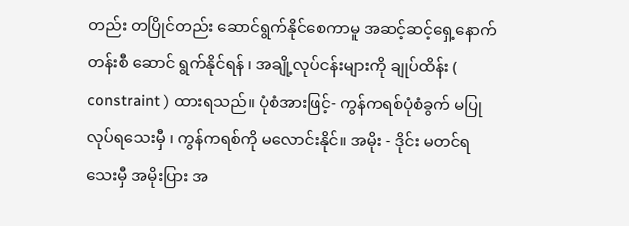တည်း တပြိုင်တည်း ဆောင်ရွက်နိုင်စေကာမူ အဆင့်ဆင့်ရှေ့နောက်တန်းစီ ဆောင် ရွက်နိုင်ရန် ၊ အချို့လုပ်ငန်းများကို ချုပ်ထိန်း ( constraint ) ထားရသည်။ ပုံစံအားဖြင့်- ကွန်ကရစ်ပုံစံခွက် မပြုလုပ်ရသေးမှီ ၊ ကွန်ကရစ်ကို မလောင်းနိုင်။ အမိုး - ဒိုင်း မတင်ရသေးမှီ အမိုးပြား အ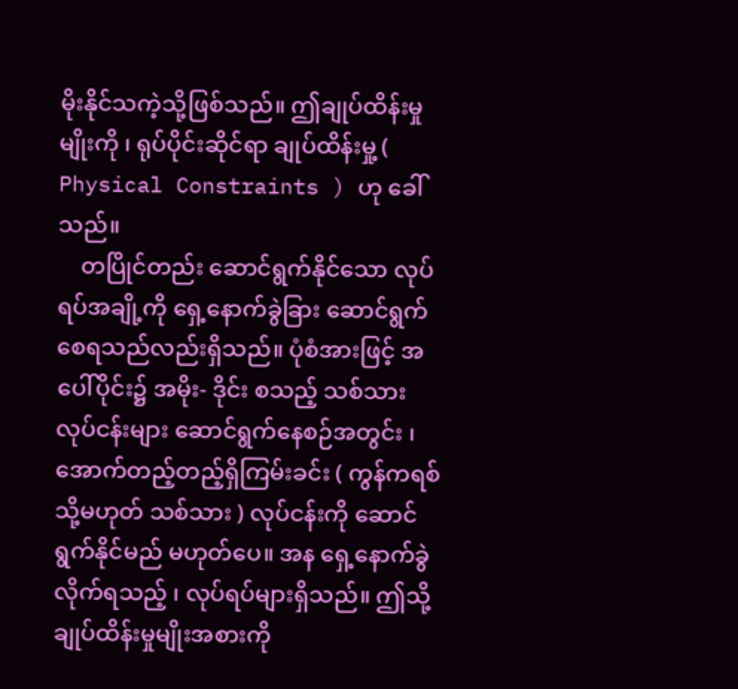မိုးနိုင်သကဲ့သို့ဖြစ်သည်။ ဤချုပ်ထိန်းမှုမျိုးကို ၊ ရုပ်ပိုင်းဆိုင်ရာ ချုပ်ထိန်းမှု့ ( Physical Constraints ) ဟု ခေါ်သည်။
    တပြိုင်တည်း ဆောင်ရွက်နိုင်သော လုပ်ရပ်အချို့ကို ရှေ့နောက်ခွဲခြား ဆောင်ရွက်စေရသည်လည်းရှိသည်။ ပုံစံအားဖြင့် အပေါ်ပိုင်း၌ အမိုး- ဒိုင်း စသည့် သစ်သားလုပ်ငန်းများ ဆောင်ရွက်နေစဉ်အတွင်း ၊ အောက်တည့်တည့်ရှိကြမ်းခင်း ( ကွန်ကရစ် သို့မဟုတ် သစ်သား ) လုပ်ငန်းကို ဆောင်ရွက်နိုင်မည် မဟုတ်ပေ။ အန ရှေ့နောက်ခွဲလိုက်ရသည့် ၊ လုပ်ရပ်များရှိသည်။ ဤသို့ချုပ်ထိန်းမှုမျိုးအစားကို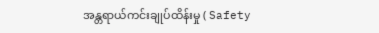အန္တရာယ်ကင်းချုပ်ထိန်းမှု ( Safety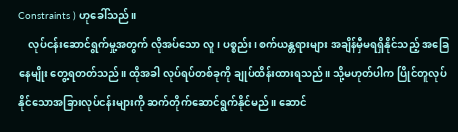Constraints ) ဟုခေါ်သည်။
    လုပ်ငန်းဆောင်ရွက်မှု့အတွက် လိုအပ်သော လူ၊ ပစ္စည်း၊ စက်ယန္တရားများ အချိန်မှီမရရှိနိုင်သည့် အခြေနေမျိုး တွေ့ရတတ်သည်။ ထိုအခါ လုပ်ရပ်တစ်ခုကို ချုပ်ထိန်းထားရသည်။ သို့မဟုတ်ပါက ပြိုင်တူလုပ်နိုင်သောအခြားလုပ်ငန်းများကို ဆက်တိုက်ဆောင်ရွက်နိုင်မည်။ ဆောင်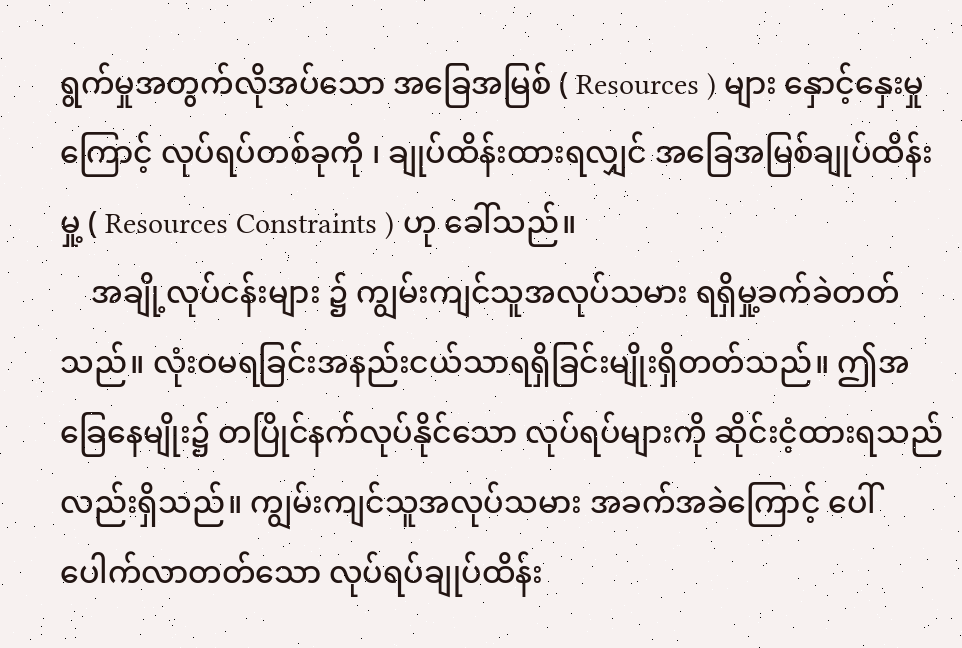ရွက်မှုအတွက်လိုအပ်သော အခြေအမြစ် ( Resources ) များ နှောင့်နှေးမှုကြောင့် လုပ်ရပ်တစ်ခုကို ၊ ချုပ်ထိန်းထားရလျှင် အခြေအမြစ်ချုပ်ထိန်းမှု့ ( Resources Constraints ) ဟု ခေါ်သည်။
    အချို့လုပ်ငန်းများ ၌ ကျွမ်းကျင်သူအလုပ်သမား ရရှိမှု့ခက်ခဲတတ်သည်။ လုံးဝမရခြင်းအနည်းငယ်သာရရှိခြင်းမျိုးရှိတတ်သည်။ ဤအခြေနေမျိုး၌ တပြိုင်နက်လုပ်နိုင်သော လုပ်ရပ်များကို ဆိုင်းငံ့ထားရသည်လည်းရှိသည်။ ကျွမ်းကျင်သူအလုပ်သမား အခက်အခဲကြောင့် ပေါ်ပေါက်လာတတ်သော လုပ်ရပ်ချုပ်ထိန်း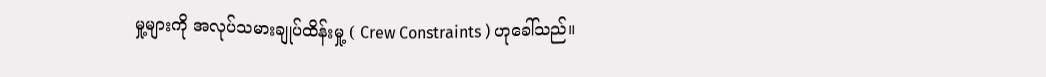မှု့များကို အလုပ်သမားချုပ်ထိန်းမှု့ ( Crew Constraints ) ဟုခေါ်သည်။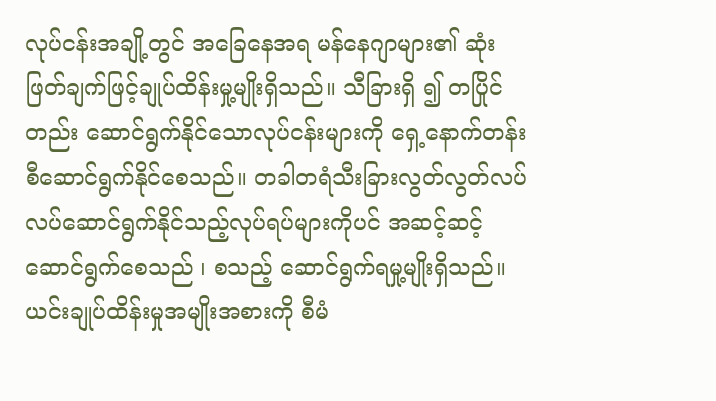လုပ်ငန်းအချို့တွင် အခြေနေအရ မန်နေဂျာများ၏ ဆုံးဖြတ်ချက်ဖြင့်ချုပ်ထိန်းမှု့မျိုးရှိသည်။ သီခြားရှိ ၍ တပြိုင်တည်း ဆောင်ရွက်နိုင်သောလုပ်ငန်းများကို ရှေ့နောက်တန်းစီဆောင်ရွက်နိုင်စေသည်။ တခါတရံသီးခြားလွတ်လွတ်လပ်လပ်ဆောင်ရွက်နိုင်သည့်လုပ်ရပ်များကိုပင် အဆင့်ဆင့်ဆောင်ရွက်စေသည် ၊ စသည့် ဆောင်ရွက်ရမှု့မျိုးရှိသည်။ ယင်းချုပ်ထိန်းမှုအမျိုးအစားကို စီမံ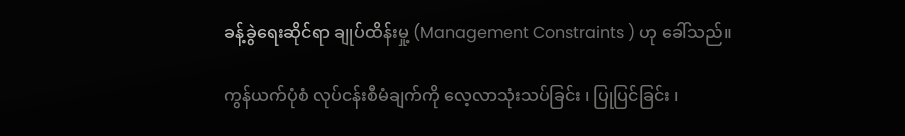ခန့်ခွဲရေးဆိုင်ရာ ချုပ်ထိန်းမှု့ (Management Constraints ) ဟု ခေါ်သည်။

ကွန်ယက်ပုံစံ လုပ်ငန်းစီမံချက်ကို လေ့လာသုံးသပ်ခြင်း ၊ ပြုပြင်ခြင်း ၊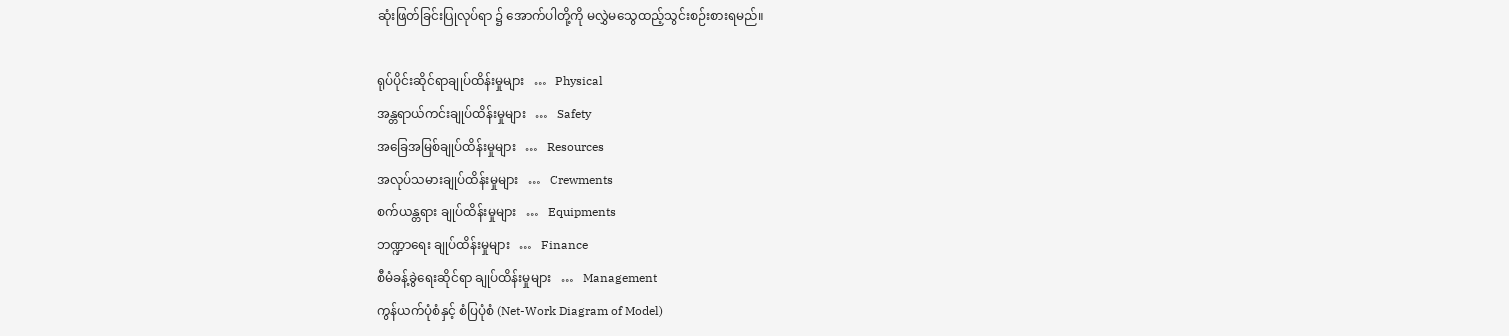ဆုံးဖြတ်ခြင်းပြုလုပ်ရာ ၌ အောက်ပါတို့ကို မလွှဲမသွေထည့်သွင်းစဉ်းစားရမည်။

ရုပ်ပိုင်းဆိုင်ရာချုပ်ထိန်းမှုများ   …   Physical
အန္တရာယ်ကင်းချုပ်ထိန်းမှုများ   …   Safety
အခြေအမြစ်ချုပ်ထိန်းမှုများ   …   Resources
အလုပ်သမားချုပ်ထိန်းမှုများ   …   Crewments
စက်ယန္တရား ချုပ်ထိန်းမှုများ   …   Equipments
ဘဏ္ဍာရေး ချုပ်ထိန်းမှုများ   …   Finance
စီမံခန့်ခွဲရေးဆိုင်ရာ ချုပ်ထိန်းမှုများ   …   Management
ကွန်ယက်ပုံစံနှင့် စံပြပုံစံ (Net-Work Diagram of Model)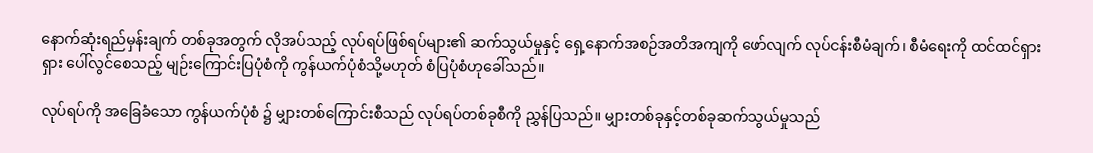နောက်ဆုံးရည်မှန်းချက် တစ်ခုအတွက် လိုအပ်သည့် လုပ်ရပ်ဖြစ်ရပ်များ၏ ဆက်သွယ်မှုနှင့် ရှေ့နောက်အစဉ်အတိအကျကို ဖော်လျက် လုပ်ငန်းစီမံချက်၊ စီမံရေးကို ထင်ထင်ရှားရှား ပေါ်လွင်စေသည့် မျဉ်းကြောင်းပြပုံစံကို ကွန်ယက်ပုံစံသို့မဟုတ် စံပြပုံစံဟုခေါ်သည်။

လုပ်ရပ်ကို အခြေခံသော ကွန်ယက်ပုံစံ ၌ မျှားတစ်ကြောင်းစီသည် လုပ်ရပ်တစ်ခုစီကို ညွှန်ပြသည်။ မျှားတစ်ခုနှင့်တစ်ခုဆက်သွယ်မှုသည်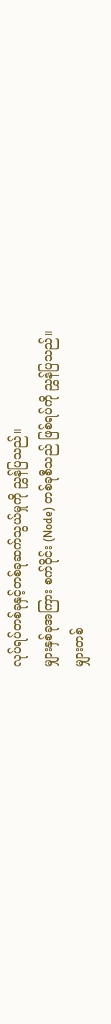လုပ်ရပ်တစ်ခုနှင့်တစ်ခုဆက်သွယ်မှုကို ညွှန်ပြသည်။
မျှားနှစ်ခုအကြား စက်ဝိုင်း (Node) တစ်ခုစီသည် ဖြစ်ရပ်ကို ညွှန်ပြသည်။
မျှားတစ်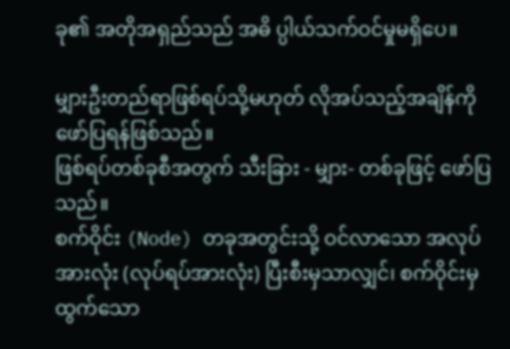ခု၏ အတိုအရှည်သည် အဓိ ပ္ပါယ်သက်ဝင်မှုမရှိပေ။

မျှားဦးတည်ရာဖြစ်ရပ်သို့မဟုတ် လိုအပ်သည့်အချိန်ကို ဖော်ပြရန်ဖြစ်သည်။
ဖြစ်ရပ်တစ်ခုစီအတွက် သီးခြား - မျှား- တစ်ခုဖြင့် ဖော်ပြသည်။
စက်ဝိုင်း (Node) တခုအတွင်းသို့ ဝင်လာသော အလုပ်အားလုံး (လုပ်ရပ်အားလုံး) ပြီးစီးမှသာလျှင်၊ စက်ဝိုင်းမှထွက်သော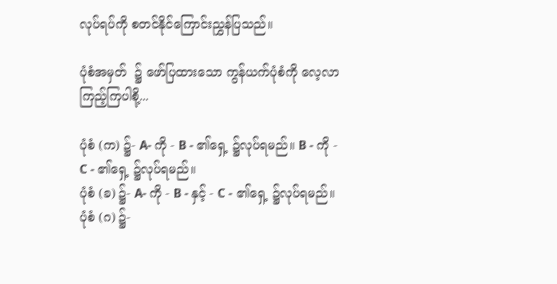လုပ်ရပ်ကို စတင်နိုင်ကြောင်းညွှန်ပြသည်။

ပုံစံအမှတ်  ၌ ဖော်ပြထားသော ကွန်ယက်ပုံစံကို လေ့လာကြည့်ကြပါစို့...

ပုံစံ (က) ၌- A- ကို - B - ၏ရှေ့ ၌လုပ်ရမည်။ B - ကို - C - ၏ရှေ့ ၌လုပ်ရမည်။
ပုံစံ (ခ) ၌- A- ကို - B - နှင့် - C - ၏ရှေ့ ၌လုပ်ရမည်။
ပုံစံ (ဂ) ၌-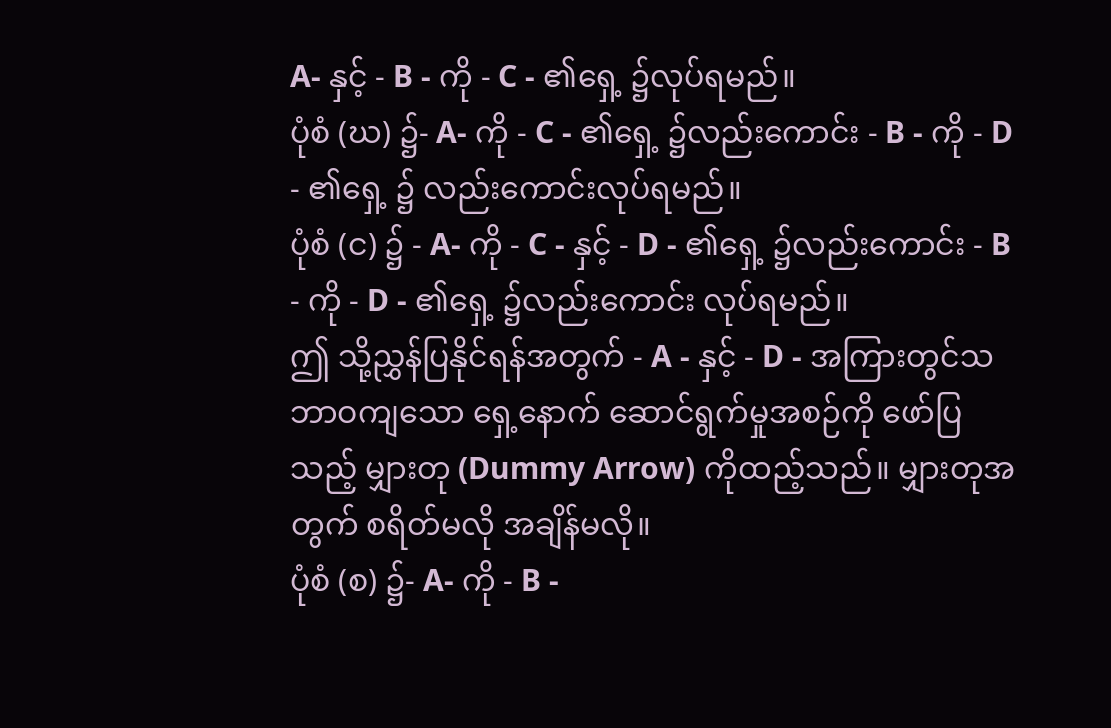A- နှင့် - B - ကို - C - ၏ရှေ့ ၌လုပ်ရမည်။
ပုံစံ (ဃ) ၌- A- ကို - C - ၏ရှေ့ ၌လည်းကောင်း - B - ကို - D - ၏ရှေ့ ၌ လည်းကောင်းလုပ်ရမည်။
ပုံစံ (င) ၌ - A- ကို - C - နှင့် - D - ၏ရှေ့ ၌လည်းကောင်း - B - ကို - D - ၏ရှေ့ ၌လည်းကောင်း လုပ်ရမည်။
ဤ သို့ညွှန်ပြနိုင်ရန်အတွက် - A - နှင့် - D - အကြားတွင်သဘာဝကျသော ရှေ့နောက် ဆောင်ရွက်မှုအစဉ်ကို ဖော်ပြသည့် မျှားတု (Dummy Arrow) ကိုထည့်သည်။ မျှားတုအတွက် စရိတ်မလို အချိန်မလို။
ပုံစံ (စ) ၌- A- ကို - B -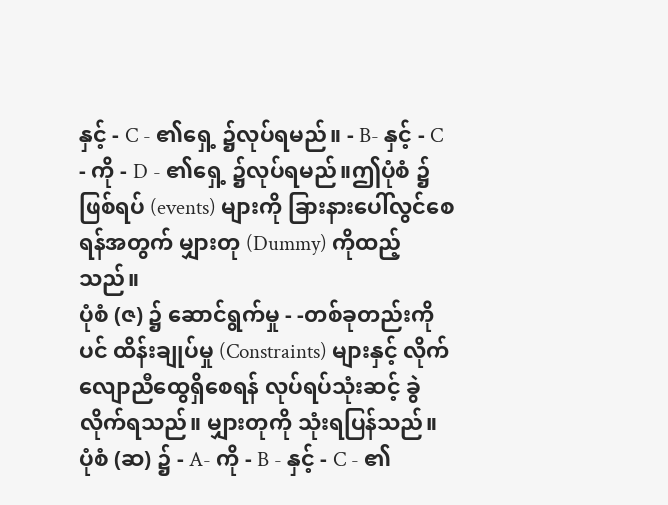နှင့် - C - ၏ရှေ့ ၌လုပ်ရမည်။ - B- နှင့် - C - ကို - D - ၏ရှေ့ ၌လုပ်ရမည်။ဤပုံစံ ၌ ဖြစ်ရပ် (events) များကို ခြားနားပေါ်လွင်စေရန်အတွက် မျှားတု (Dummy) ကိုထည့်သည်။
ပုံစံ (ဇ) ၌ ဆောင်ရွက်မှု - -တစ်ခုတည်းကိုပင် ထိန်းချုပ်မှု (Constraints) များနှင့် လိုက်လျောညီထွေရှိစေရန် လုပ်ရပ်သုံးဆင့် ခွဲလိုက်ရသည်။ မျှားတုကို သုံးရပြန်သည်။
ပုံစံ (ဆ) ၌ - A- ကို - B - နှင့် - C - ၏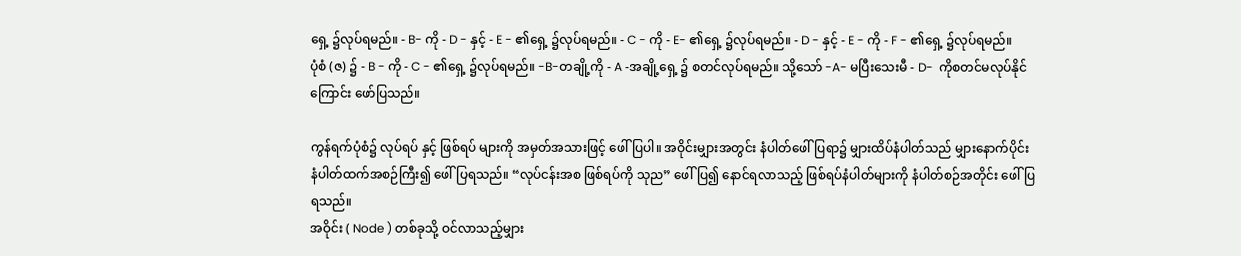ရှေ့ ၌လုပ်ရမည်။ - B- ကို - D - နှင့် - E - ၏ရှေ့ ၌လုပ်ရမည်။ - C - ကို - E- ၏ရှေ့ ၌လုပ်ရမည်။ - D - နှင့် - E - ကို - F - ၏ရှေ့ ၌လုပ်ရမည်။
ပုံစံ (ဇ) ၌ - B - ကို - C - ၏ရှေ့ ၌လုပ်ရမည်။ -B-တချို့ကို - A -အချို့ရှေ့ ၌ စတင်လုပ်ရမည်။ သို့သော် -A- မပြီးသေးမီ - D-  ကိုစတင်မလုပ်နိုင်ကြောင်း ဖော်ပြသည်။

ကွန်ရက်ပုံစံ၌ လုပ်ရပ် နှင့် ဖြစ်ရပ် များကို အမှတ်အသားဖြင့် ဖေါ်ပြပါ။ အဝိုင်းမျှားအတွင်း နံပါတ်ဖေါ်ပြရာ၌ မျှားထိပ်နံပါတ်သည် မျှားနောက်ပိုင်း နံပါတ်ထက်အစဉ်ကြီး၍ ဖေါ်ပြရသည်။ “လုပ်ငန်းအစ ဖြစ်ရပ်ကို သုည” ဖေါ်ပြ၍ နောင်ရလာသည့် ဖြစ်ရပ်နံပါတ်များကို နံပါတ်စဉ်အတိုင်း ဖေါ်ပြရသည်။
အဝိုင်း ( Node ) တစ်ခုသို့ ဝင်လာသည့်မျှား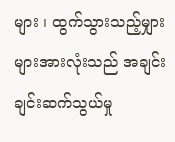များ ၊ ထွက်သွားသည့်မျှားများအားလုံးသည် အချင်းချင်းဆက်သွယ်မှု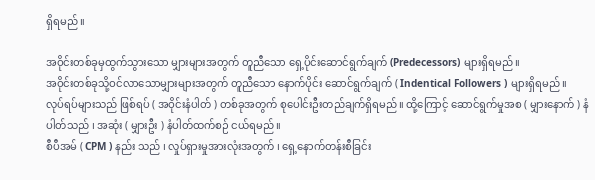ရှိရမည်။

အဝိုင်းတစ်ခုမှထွက်သွားသော မျှားများအတွက် တူညီသော ရှေ့ပိုင်းဆောင်ရွက်ချက် (Predecessors) များရှိရမည်။
အဝိုင်းတစ်ခုသို့ဝင်လာသောမျှားများအတွက် တူညီသော နောက်ပိုင်း ဆောင်ရွက်ချက် ( Indentical Followers ) များရှိရမည်။
လုပ်ရပ်များသည် ဖြစ်ရပ် ( အဝိုင်းနံပါတ် ) တစ်ခုအတွက် စုပေါင်းဦးတည်ချက်ရှိရမည်။ ထို့ကြောင့် ဆောင်ရွက်မှုအစ ( မျှားနောက် ) နံပါတ်သည် ၊ အဆုံး ( မျှားဦး ) နံပါတ်ထက်စဉ် ငယ်ရမည်။
စီပီအမ် ( CPM ) နည်း သည် ၊ လှုပ်ရှားမှုအားလုံးအတွက် ၊ ရှေ့နောက်တန်းစီခြင်း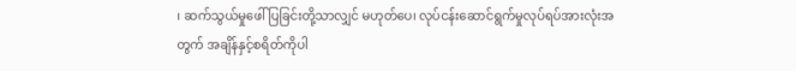၊ ဆက်သွယ်မှုဖေါ်ပြခြင်းတို့သာလျှင် မဟုတ်ပေ၊ လုပ်ငန်းဆောင်ရွက်မှုလုပ်ရပ်အားလုံးအတွက် အချိန်နှင့်စရိတ်ကိုပါ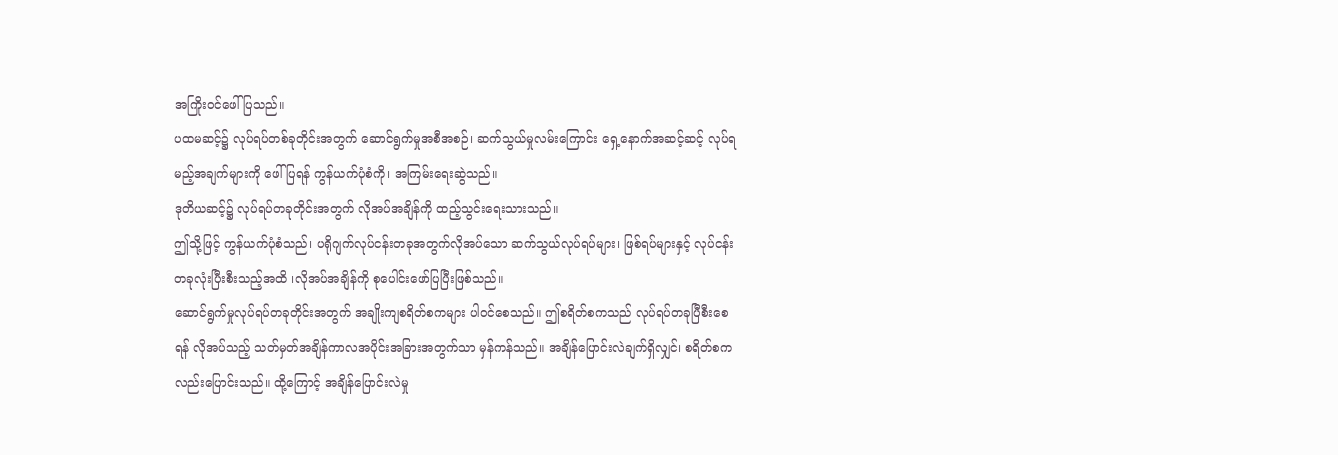အကြိုးဝင်ဖေါ်ပြသည်။
ပထမဆင့်၌ လုပ်ရပ်တစ်ခုတိုင်းအတွက် ဆောင်ရွက်မှုအစီအစဉ်၊ ဆက်သွယ်မှုလမ်းကြောင်း ရှေ့နောက်အဆင့်ဆင့် လုပ်ရမည့်အချက်များကို ဖေါ်ပြရန် ကွန်ယက်ပုံစံကို၊ အကြမ်းရေးဆွဲသည်။
ဒုတိယဆင့်၌ လုပ်ရပ်တခုတိုင်းအတွက် လိုအပ်အချိန်ကို ထည့်သွင်းရေးသားသည်။
ဤသို့ဖြင့် ကွန်ယက်ပုံစံသည်၊ ပရိုဂျက်လုပ်ငန်းတခုအတွက်လိုအပ်သော ဆက်သွယ်လုပ်ရပ်များ၊ ဖြစ်ရပ်များနှင့် လုပ်ငန်းတခုလုံးပြီးစီးသည့်အထိ ၊လိုအပ်အချိန်ကို စုပေါင်းဖော်ပြပြီးဖြစ်သည်။
ဆောင်ရွက်မှုလုပ်ရပ်တခုတိုင်းအတွက် အချိုးကျစရိတ်စကများ ပါဝင်စေသည်။ ဤစရိတ်စကသည် လုပ်ရပ်တခုပြီစီးစေရန် လိုအပ်သည့် သတ်မှတ်အချိန်ကာလအပိုင်းအခြားအတွက်သာ မှန်ကန်သည်။ အချိန်ပြောင်းလဲချက်ရှိလျှင်၊ စရိတ်စကလည်းပြောင်းသည်။ ထို့ကြောင့် အချိန်ပြောင်းလဲမှု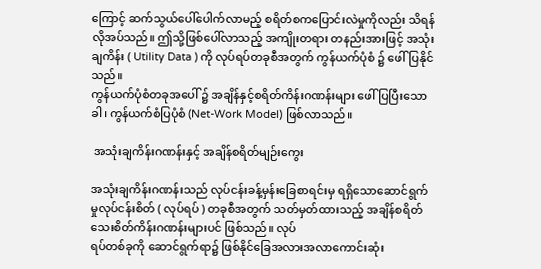ကြောင့် ဆက်သွယ်ပေါ်ပေါက်လာမည့် စရိတ်စကပြောင်းလဲမှုကိုလည်း သိရန်လိုအပ်သည်။ ဤသို့ဖြစ်ပေါ်လာသည့် အကျိုးတရား တနည်းအားဖြင့် အသုံးချကိန်း ( Utility Data ) ကို လုပ်ရပ်တခုစီအတွက် ကွန်ယက်ပုံစံ ၌ ဖေါ်ပြနိုင်သည်။
ကွန်ယက်ပုံစံတခုအပေါ် ၌ အချိန်နှင့်စရိတ်ကိန်းဂဏန်းများ ဖေါ်ပြပြီးသောခါ၊ ကွန်ယက်စံပြပုံစံ (Net-Work Model) ဖြစ်လာသည်။

 အသုံးချကိန်းဂဏန်းနှင့် အချိန်စရိတ်မျဉ်းကွေး

အသုံးချကိန်းဂဏန်းသည် လုပ်ငန်းခန့်မှန်းခြေစာရင်းမှ ရရှိသောဆောင်ရွက်မှုလုပ်ငန်းစိတ် ( လုပ်ရပ် ) တခုစီအတွက် သတ်မှတ်ထားသည့် အချိန်စရိတ် သေးစိတ်ကိန်းဂဏန်းများပင် ဖြစ်သည်။ လုပ်
ရပ်တစ်ခုကို ဆောင်ရွက်ရာ၌ ဖြစ်နိုင်ခြေအလားအလာကောင်းဆုံး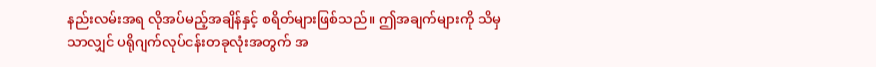နည်းလမ်းအရ လိုအပ်မည့်အချိန်နှင့် စရိတ်များဖြစ်သည်။ ဤအချက်များကို သိမှသာလျှင် ပရိုဂျက်လုပ်ငန်းတခုလုံးအတွက် အ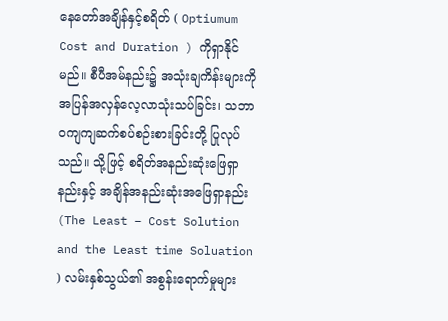နေတော်အချိန်နှင့်စရိတ် ( Optiumum Cost and Duration ) ကိုရှာနိုင်မည်။ စီပီအမ်နည်း၌ အသုံးချကိန်းများကို အပြန်အလှန်လေ့လာသုံးသပ်ခြင်း၊ သဘာဝကျကျဆက်စပ်စဉ်းစားခြင်းတို့ ပြုလုပ်သည်။ သို့ဖြင့် စရိတ်အနည်းဆုံးဖြေရှာနည်းနှင့် အချိန်အနည်းဆုံးအဖြေရှာနည်း (The Least – Cost Solution and the Least time Soluation ) လမ်းနှစ်သွယ်၏ အစွန်းရောက်မှုများ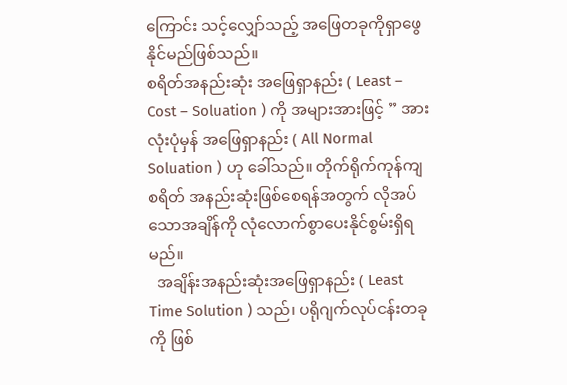ကြောင်း သင့်လျှော်သည့် အဖြေတခုကိုရှာဖွေနိုင်မည်ဖြစ်သည်။
စရိတ်အနည်းဆုံး အဖြေရှာနည်း ( Least – Cost – Soluation ) ကို အများအားဖြင့် ” အားလုံးပုံမှန် အဖြေရှာနည်း ( All Normal Soluation ) ဟု ခေါ်သည်။ တိုက်ရိုက်ကုန်ကျစရိတ် အနည်းဆုံးဖြစ်စေရန်အတွက် လိုအပ်သောအချိန်ကို လုံလောက်စွာပေးနိုင်စွမ်းရှိရမည်။
  အချိန်းအနည်းဆုံးအဖြေရှာနည်း ( Least Time Solution ) သည်၊ ပရိုဂျက်လုပ်ငန်းတခုကို ဖြစ်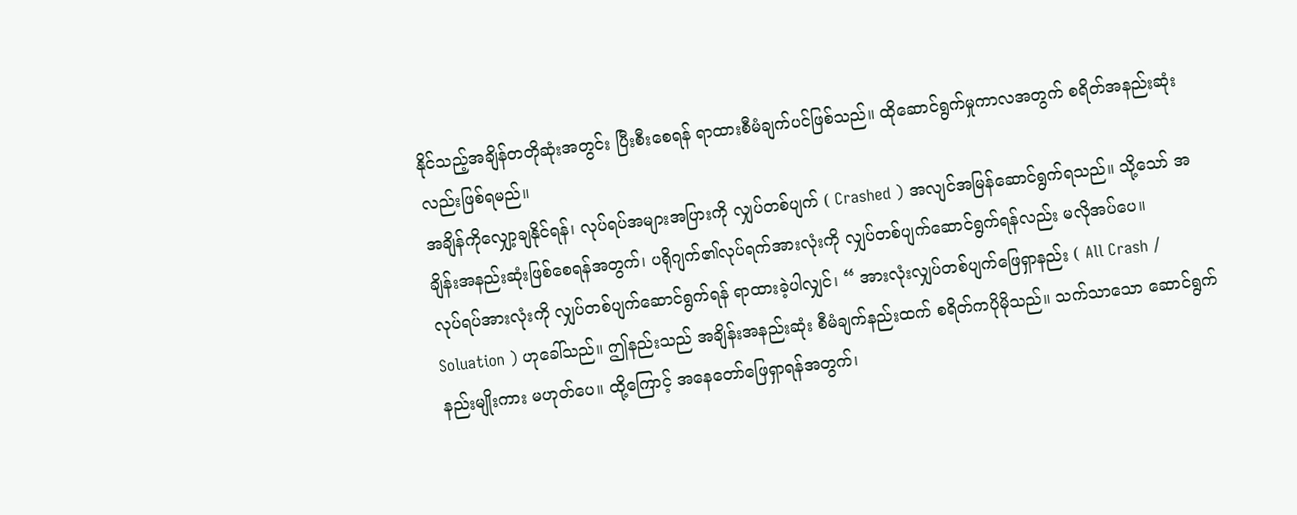နိုင်သည့်အချိန်တတိုဆုံးအတွင်း ပြီးစီးစေရန် ရာထားစီမံချက်ပင်ဖြစ်သည်။ ထိုဆောင်ရွက်မှုကာလအတွက် စရိတ်အနည်းဆုံးလည်းဖြစ်ရမည်။
အချိန်ကိုလျှော့ချနိုင်ရန်၊ လုပ်ရပ်အများအပြားကို လျှပ်တစ်ပျက် ( Crashed ) အလျင်အမြန်ဆောင်ရွက်ရသည်။ သို့သော် အချိန်းအနည်းဆုံးဖြစ်စေရန်အတွက်၊ ပရိုဂျက်၏လုပ်ရက်အားလုံးကို လျှပ်တစ်ပျက်ဆောင်ရွက်ရန်လည်း မလိုအပ်ပေ။
လုပ်ရပ်အားလုံးကို လျှပ်တစ်ပျက်ဆောင်ရွက်ရန် ရာထားခဲ့ပါလျှင်၊ “ အားလုံးလျှပ်တစ်ပျက်ဖြေရှာနည်း ( All Crash / Soluation ) ဟုခေါ်သည်။ ဤနည်းသည် အချိန်းအနည်းဆုံး စီမံချက်နည်းထက် စရိတ်ကပိုမိုသည်။ သက်သာသော ဆောင်ရွက်နည်းမျိုးကား မဟုတ်ပေ။ ထို့ကြောင့် အနေတော်ဖြေရှာရန်အတွက်၊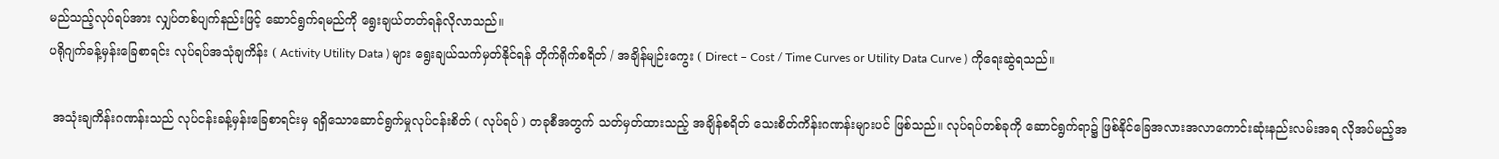မည်သည့်လုပ်ရပ်အား လျှပ်တစ်ပျက်နည်းဖြင့် ဆောင်ရွက်ရမည်ကို ရွေးချယ်တတ်ရန်လိုလာသည်။
ပရိုဂျက်ခန့်မှန်းခြေစာရင်း လုပ်ရပ်အသုံချကိန်း ( Activity Utility Data ) များ ရွေးချယ်သက်မှတ်နိုင်ရန် တိုက်ရိုက်စရိတ် / အချိန်မျဉ်းကွေး ( Direct – Cost / Time Curves or Utility Data Curve ) ကိုရေးဆွဲရသည်။

 အသုံးချကိန်းဂဏန်းသည် လုပ်ငန်းခန့်မှန်းခြေစာရင်းမှ ရရှိသောဆောင်ရွက်မှုလုပ်ငန်းစိတ် ( လုပ်ရပ် ) တခုစီအတွက် သတ်မှတ်ထားသည့် အချိန်စရိတ် သေးစိတ်ကိန်းဂဏန်းများပင် ဖြစ်သည်။ လုပ်ရပ်တစ်ခုကို ဆောင်ရွက်ရာ၌ ဖြစ်နိုင်ခြေအလားအလာကောင်းဆုံးနည်းလမ်းအရ လိုအပ်မည့်အ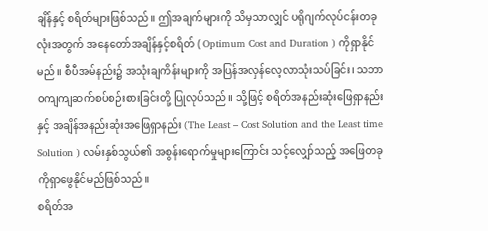ချိန်နှင့် စရိတ်များဖြစ်သည်။ ဤအချက်များကို သိမှသာလျှင် ပရိုဂျက်လုပ်ငန်းတခုလုံးအတွက် အနေတော်အချိန်နှင့်စရိတ် ( Optimum Cost and Duration ) ကိုရှာနိုင်မည်။ စီပီအမ်နည်း၌ အသုံးချကိန်းများကို အပြန်အလှန်လေ့လာသုံးသပ်ခြင်း၊ သဘာဝကျကျဆက်စပ်စဉ်းစားခြင်းတို့ ပြုလုပ်သည်။ သို့ဖြင့် စရိတ်အနည်းဆုံးဖြေရှာနည်းနှင့် အချိန်အနည်းဆုံးအဖြေရှာနည်း (The Least – Cost Solution and the Least time Solution ) လမ်းနှစ်သွယ်၏ အစွန်းရောက်မှုများကြောင်း သင့်လျှော်သည့် အဖြေတခုကိုရှာဖွေနိုင်မည်ဖြစ်သည်။
စရိတ်အ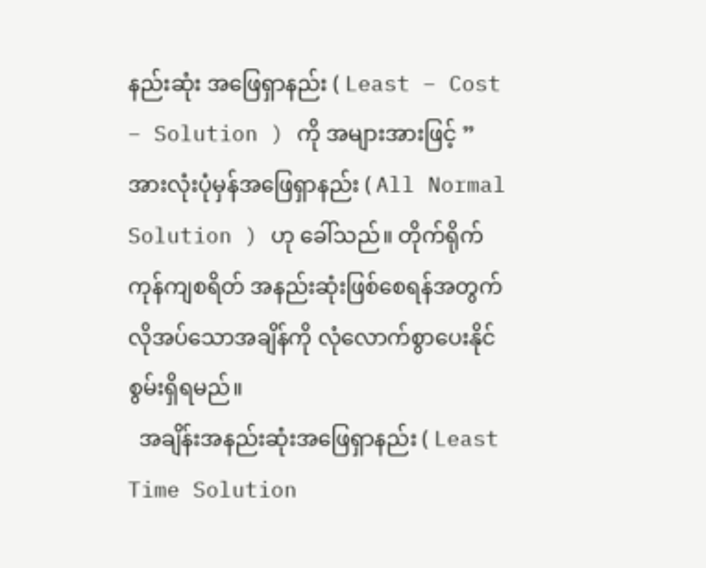နည်းဆုံး အဖြေရှာနည်း ( Least – Cost – Solution ) ကို အများအားဖြင့် ” အားလုံးပုံမှန်အဖြေရှာနည်း ( All Normal Solution ) ဟု ခေါ်သည်။ တိုက်ရိုက်ကုန်ကျစရိတ် အနည်းဆုံးဖြစ်စေရန်အတွက် လိုအပ်သောအချိန်ကို လုံလောက်စွာပေးနိုင်စွမ်းရှိရမည်။
  အချိန်းအနည်းဆုံးအဖြေရှာနည်း ( Least Time Solution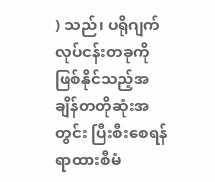) သည်၊ ပရိုဂျက်လုပ်ငန်းတခုကို ဖြစ်နိုင်သည့်အချိန်တတိုဆုံးအတွင်း ပြီးစီးစေရန် ရာထားစီမံ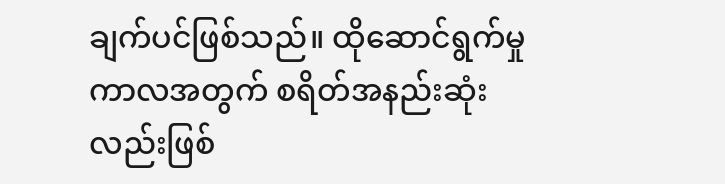ချက်ပင်ဖြစ်သည်။ ထိုဆောင်ရွက်မှုကာလအတွက် စရိတ်အနည်းဆုံးလည်းဖြစ်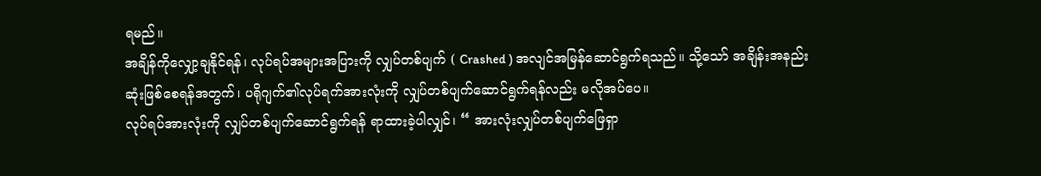ရမည်။
အချိန်ကိုလျှော့ချနိုင်ရန်၊ လုပ်ရပ်အများအပြားကို လျှပ်တစ်ပျက် ( Crashed ) အလျင်အမြန်ဆောင်ရွက်ရသည်။ သို့သော် အချိန်းအနည်းဆုံးဖြစ်စေရန်အတွက်၊ ပရိုဂျက်၏လုပ်ရက်အားလုံးကို လျှပ်တစ်ပျက်ဆောင်ရွက်ရန်လည်း မလိုအပ်ပေ။
လုပ်ရပ်အားလုံးကို လျှပ်တစ်ပျက်ဆောင်ရွက်ရန် ရာထားခဲ့ပါလျှင်၊ “ အားလုံးလျှပ်တစ်ပျက်ဖြေရှာ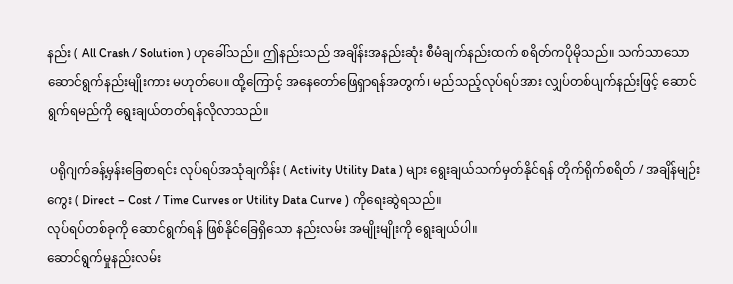နည်း ( All Crash / Solution ) ဟုခေါ်သည်။ ဤနည်းသည် အချိန်းအနည်းဆုံး စီမံချက်နည်းထက် စရိတ်ကပိုမိုသည်။ သက်သာသော ဆောင်ရွက်နည်းမျိုးကား မဟုတ်ပေ။ ထို့ကြောင့် အနေတော်ဖြေရှာရန်အတွက်၊ မည်သည့်လုပ်ရပ်အား လျှပ်တစ်ပျက်နည်းဖြင့် ဆောင်ရွက်ရမည်ကို ရွေးချယ်တတ်ရန်လိုလာသည်။

 ပရိုဂျက်ခန့်မှန်းခြေစာရင်း လုပ်ရပ်အသုံချကိန်း ( Activity Utility Data ) များ ရွေးချယ်သက်မှတ်နိုင်ရန် တိုက်ရိုက်စရိတ် / အချိန်မျဉ်းကွေး ( Direct – Cost / Time Curves or Utility Data Curve ) ကိုရေးဆွဲရသည်။
လုပ်ရပ်တစ်ခုကို ဆောင်ရွက်ရန် ဖြစ်နိုင်ခြေရှိသော နည်းလမ်း အမျိုးမျိုးကို ရွေးချယ်ပါ။
ဆောင်ရွက်မှုနည်းလမ်း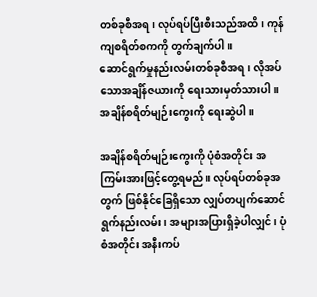တစ်ခုစီအရ၊ လုပ်ရပ်ပြီးစီးသည်အထိ၊ ကုန်ကျစရိတ်စကကို တွက်ချက်ပါ။
ဆောင်ရွက်မှုနည်းလမ်းတစ်ခုစီအရ၊ လိုအပ်သောအချိန်ဇယားကို ရေးသားမှတ်သားပါ။
အချိန်စရိတ်မျဉ်းကွေးကို ရေးဆွဲပါ။

အချိန်စရိတ်မျဉ်းကွေးကို ပုံစံအတိုင်း အကြမ်းအားဖြင့်တွေ့ရမည်။ လုပ်ရပ်တစ်ခုအတွက် ဖြစ်နိုင်ခြေရှိသော လျှပ်တပျက်ဆောင်ရွက်နည်းလမ်း၊ အများအပြားရှိခဲ့ပါလျှင်၊ ပုံစံအတိုင်း အနီးကပ်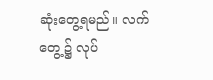ဆုံးတွေ့ရမည်။ လက်တွေ့၌ လုပ်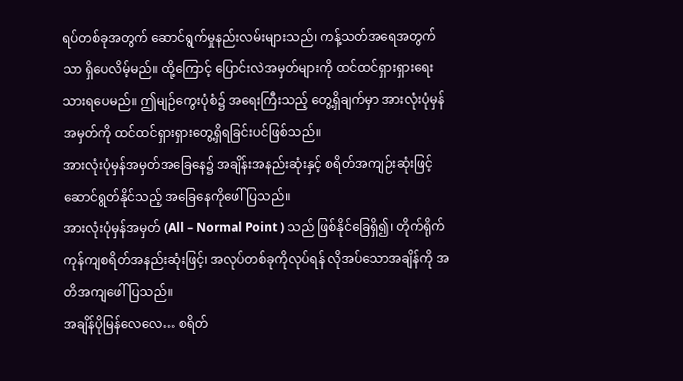ရပ်တစ်ခုအတွက် ဆောင်ရွက်မှုနည်းလမ်းများသည်၊ ကန့်သတ်အရေအတွက်သာ ရှိပေလိမ့်မည်။ ထို့ကြောင့် ပြောင်းလဲအမှတ်များကို ထင်ထင်ရှားရှားရေးသားရပေမည်။ ဤမျဉ်ကွေးပုံစံ၌ အရေးကြီးသည့် တွေ့ရှိချက်မှာ အားလုံးပုံမှန်အမှတ်ကို ထင်ထင်ရှားရှားတွေ့ရှိရခြင်းပင်ဖြစ်သည်။
အားလုံးပုံမှန်အမှတ်အခြေနေ၌ အချိန်းအနည်းဆုံးနှင့် စရိတ်အကျဉ်းဆုံးဖြင့် ဆောင်ရွတ်နိုင်သည့် အခြေနေကိုဖေါ်ပြသည်။
အားလုံးပုံမှန်အမှတ် (All – Normal Point ) သည် ဖြစ်နိုင်ခြေရှိ၍၊ တိုက်ရိုက်ကုန်ကျစရိတ်အနည်းဆုံးဖြင့်၊ အလုပ်တစ်ခုကိုလုပ်ရန် လိုအပ်သောအချိန်ကို အတိအကျဖေါ်ပြသည်။
အချိန်ပိုမြန်လေလေ… စရိတ်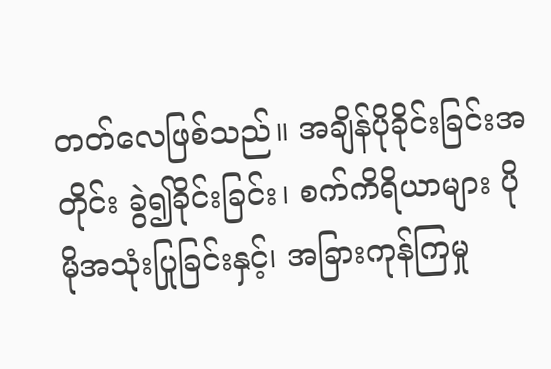တတ်လေဖြစ်သည်။ အချိန်ပိုခိုင်းခြင်းအတိုင်း ခွဲ၍ခိုင်းခြင်း၊ စက်ကိရိယာများ ပိုမိုအသုံးပြုခြင်းနှင့်၊ အခြားကုန်ကြမှု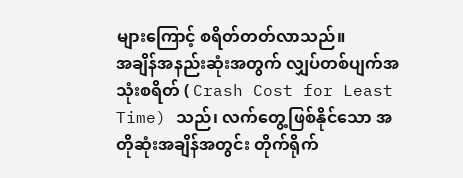များကြောင့် စရိတ်တတ်လာသည်။
အချိန်အနည်းဆုံးအတွက် လျှပ်တစ်ပျက်အသုံးစရိတ် ( Crash Cost for Least Time) သည်၊ လက်တွေ့ဖြစ်နိုင်သော အတိုဆုံးအချိန်အတွင်း တိုက်ရိုက်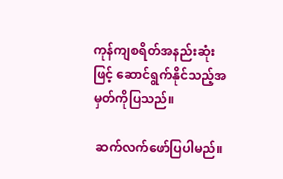ကုန်ကျစရိတ်အနည်းဆုံးဖြင့် ဆောင်ရွက်နိုင်သည့်အမှတ်ကိုပြသည်။

 ဆက်လက်ဖော်ပြပါမည်။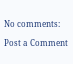No comments:

Post a Comment